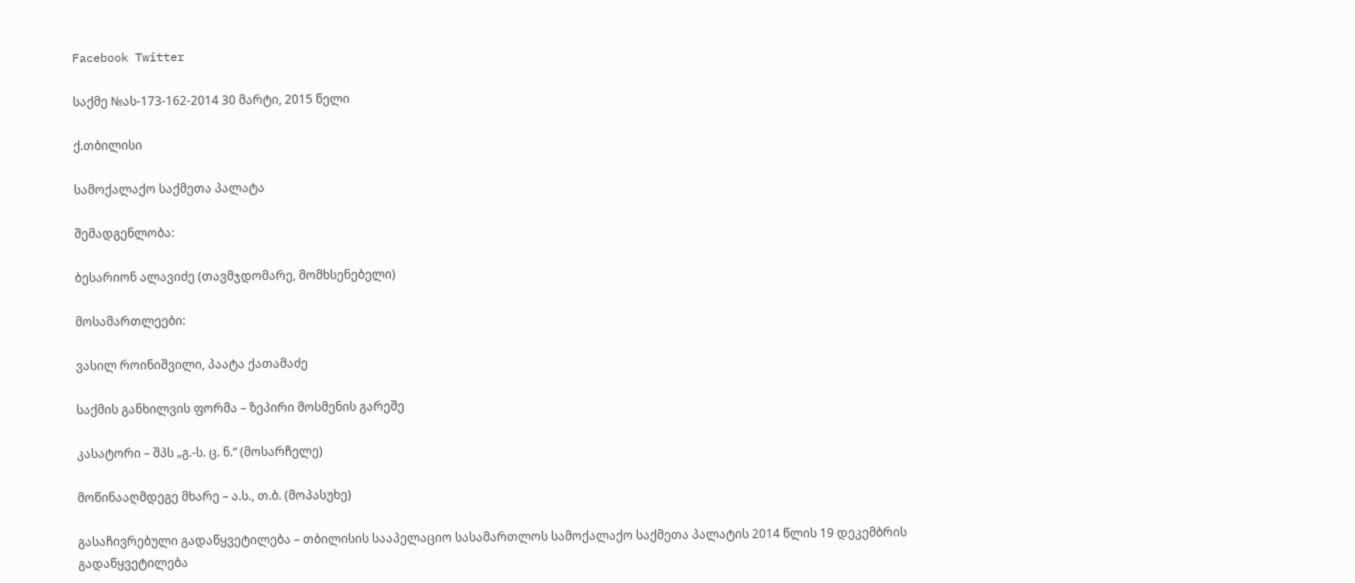Facebook Twitter

საქმე №ას-173-162-2014 30 მარტი, 2015 წელი

ქ.თბილისი

სამოქალაქო საქმეთა პალატა

შემადგენლობა:

ბესარიონ ალავიძე (თავმჯდომარე, მომხსენებელი)

მოსამართლეები:

ვასილ როინიშვილი, პაატა ქათამაძე

საქმის განხილვის ფორმა – ზეპირი მოსმენის გარეშე

კასატორი – შპს „გ.-ს. ც. ნ.“ (მოსარჩელე)

მოწინააღმდეგე მხარე – ა.ს., თ.ბ. (მოპასუხე)

გასაჩივრებული გადაწყვეტილება – თბილისის სააპელაციო სასამართლოს სამოქალაქო საქმეთა პალატის 2014 წლის 19 დეკემბრის გადაწყვეტილება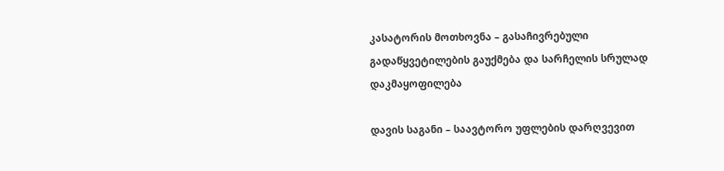კასატორის მოთხოვნა – გასაჩივრებული გადაწყვეტილების გაუქმება და სარჩელის სრულად დაკმაყოფილება

დავის საგანი – საავტორო უფლების დარღვევით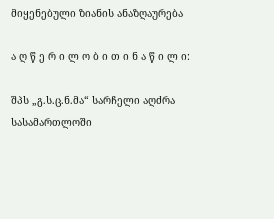მიყენებული ზიანის ანაზღაურება

ა ღ წ ე რ ი ლ ო ბ ი თ ი ნ ა წ ი ლ ი:

შპს „გ.ს.ც.ნ.მა“ სარჩელი აღძრა სასამართლოში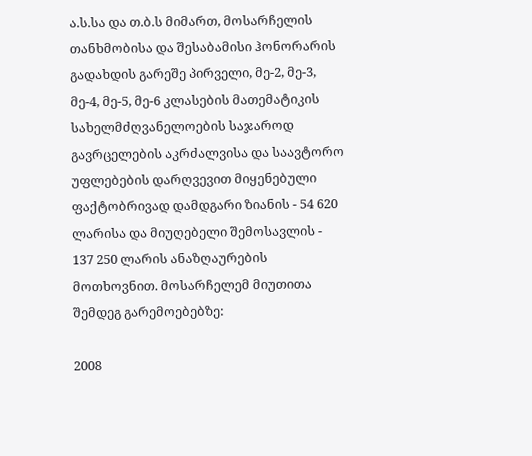ა.ს.სა და თ.ბ.ს მიმართ, მოსარჩელის თანხმობისა და შესაბამისი ჰონორარის გადახდის გარეშე პირველი, მე-2, მე-3, მე-4, მე-5, მე-6 კლასების მათემატიკის სახელმძღვანელოების საჯაროდ გავრცელების აკრძალვისა და საავტორო უფლებების დარღვევით მიყენებული ფაქტობრივად დამდგარი ზიანის - 54 620 ლარისა და მიუღებელი შემოსავლის - 137 250 ლარის ანაზღაურების მოთხოვნით. მოსარჩელემ მიუთითა შემდეგ გარემოებებზე:

2008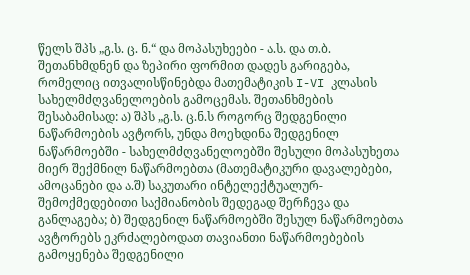წელს შპს „გ.ს. ც. ნ.“ და მოპასუხეები - ა.ს. და თ.ბ. შეთანხმდნენ და ზეპირი ფორმით დადეს გარიგება, რომელიც ითვალისწინებდა მათემატიკის I-VI კლასის სახელმძღვანელოების გამოცემას. შეთანხმების შესაბამისად: ა) შპს „გ.ს. ც.ნ.ს როგორც შედგენილი ნაწარმოების ავტორს, უნდა მოეხდინა შედგენილ ნაწარმოებში - სახელმძღვანელოებში შესული მოპასუხეთა მიერ შექმნილ ნაწარმოებთა (მათემატიკური დავალებები, ამოცანები და ა.შ) საკუთარი ინტელექტუალურ-შემოქმედებითი საქმიანობის შედეგად შერჩევა და განლაგება; ბ) შედგენილ ნაწარმოებში შესულ ნაწარმოებთა ავტორებს ეკრძალებოდათ თავიანთი ნაწარმოებების გამოყენება შედგენილი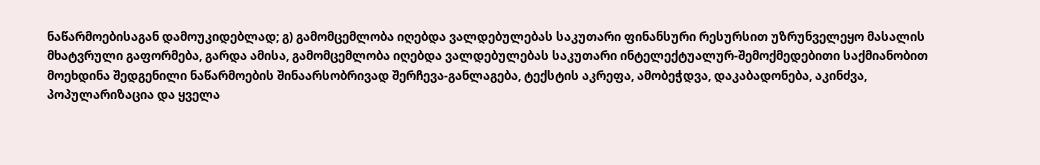ნაწარმოებისაგან დამოუკიდებლად; გ) გამომცემლობა იღებდა ვალდებულებას საკუთარი ფინანსური რესურსით უზრუნველეყო მასალის მხატვრული გაფორმება, გარდა ამისა, გამომცემლობა იღებდა ვალდებულებას საკუთარი ინტელექტუალურ-შემოქმედებითი საქმიანობით მოეხდინა შედგენილი ნაწარმოების შინაარსობრივად შერჩევა-განლაგება, ტექსტის აკრეფა, ამობეჭდვა, დაკაბადონება, აკინძვა, პოპულარიზაცია და ყველა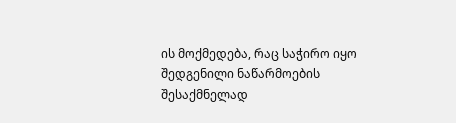ის მოქმედება, რაც საჭირო იყო შედგენილი ნაწარმოების შესაქმნელად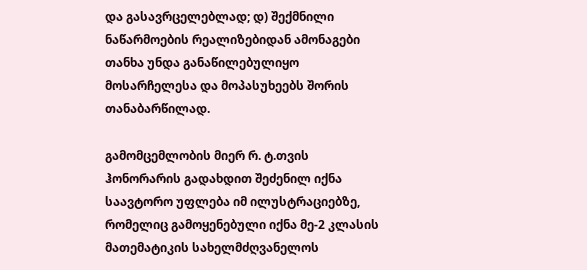და გასავრცელებლად; დ) შექმნილი ნაწარმოების რეალიზებიდან ამონაგები თანხა უნდა განაწილებულიყო მოსარჩელესა და მოპასუხეებს შორის თანაბარწილად.

გამომცემლობის მიერ რ. ტ.თვის ჰონორარის გადახდით შეძენილ იქნა საავტორო უფლება იმ ილუსტრაციებზე, რომელიც გამოყენებული იქნა მე-2 კლასის მათემატიკის სახელმძღვანელოს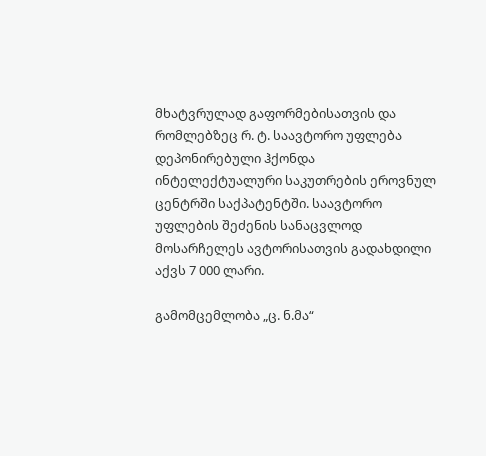მხატვრულად გაფორმებისათვის და რომლებზეც რ. ტ. საავტორო უფლება დეპონირებული ჰქონდა ინტელექტუალური საკუთრების ეროვნულ ცენტრში საქპატენტში. საავტორო უფლების შეძენის სანაცვლოდ მოსარჩელეს ავტორისათვის გადახდილი აქვს 7 000 ლარი.

გამომცემლობა „ც. ნ.მა“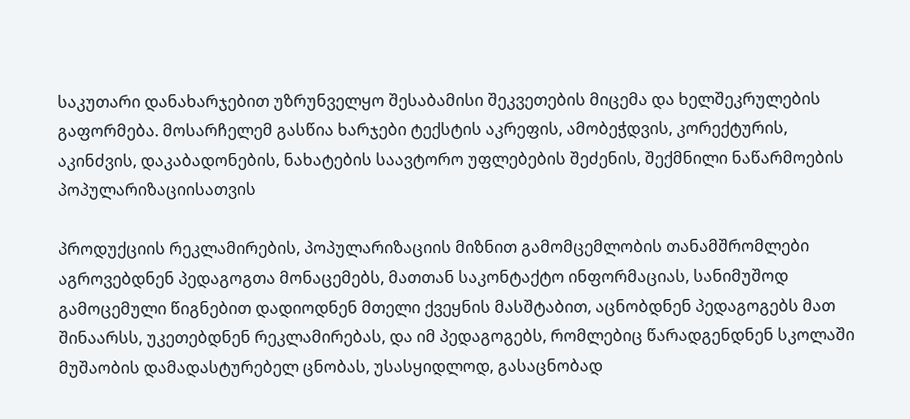საკუთარი დანახარჯებით უზრუნველყო შესაბამისი შეკვეთების მიცემა და ხელშეკრულების გაფორმება. მოსარჩელემ გასწია ხარჯები ტექსტის აკრეფის, ამობეჭდვის, კორექტურის, აკინძვის, დაკაბადონების, ნახატების საავტორო უფლებების შეძენის, შექმნილი ნაწარმოების პოპულარიზაციისათვის

პროდუქციის რეკლამირების, პოპულარიზაციის მიზნით გამომცემლობის თანამშრომლები აგროვებდნენ პედაგოგთა მონაცემებს, მათთან საკონტაქტო ინფორმაციას, სანიმუშოდ გამოცემული წიგნებით დადიოდნენ მთელი ქვეყნის მასშტაბით, აცნობდნენ პედაგოგებს მათ შინაარსს, უკეთებდნენ რეკლამირებას, და იმ პედაგოგებს, რომლებიც წარადგენდნენ სკოლაში მუშაობის დამადასტურებელ ცნობას, უსასყიდლოდ, გასაცნობად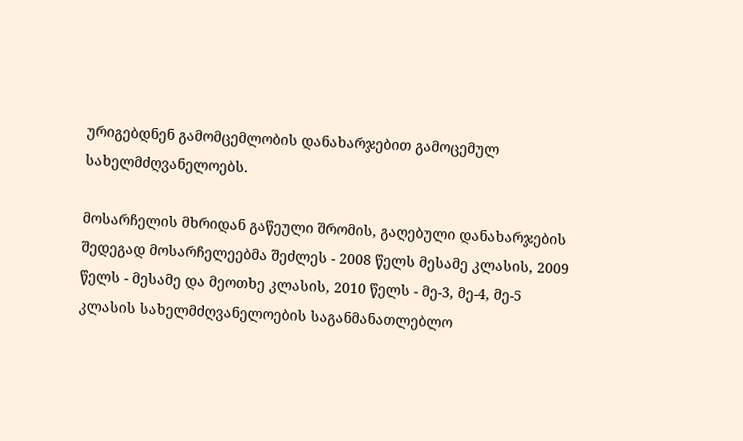ურიგებდნენ გამომცემლობის დანახარჯებით გამოცემულ სახელმძღვანელოებს.

მოსარჩელის მხრიდან გაწეული შრომის, გაღებული დანახარჯების შედეგად მოსარჩელეებმა შეძლეს - 2008 წელს მესამე კლასის, 2009 წელს - მესამე და მეოთხე კლასის, 2010 წელს - მე-3, მე-4, მე-5 კლასის სახელმძღვანელოების საგანმანათლებლო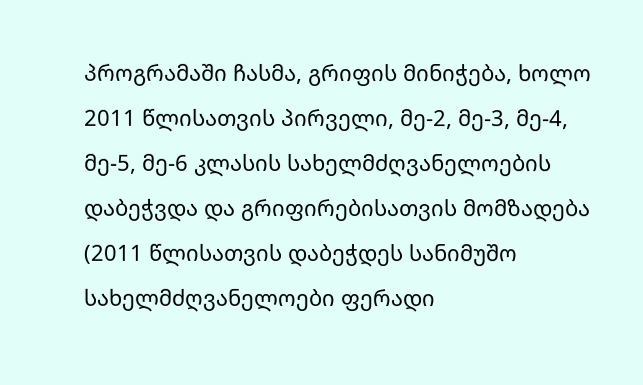პროგრამაში ჩასმა, გრიფის მინიჭება, ხოლო 2011 წლისათვის პირველი, მე-2, მე-3, მე-4, მე-5, მე-6 კლასის სახელმძღვანელოების დაბეჭვდა და გრიფირებისათვის მომზადება (2011 წლისათვის დაბეჭდეს სანიმუშო სახელმძღვანელოები ფერადი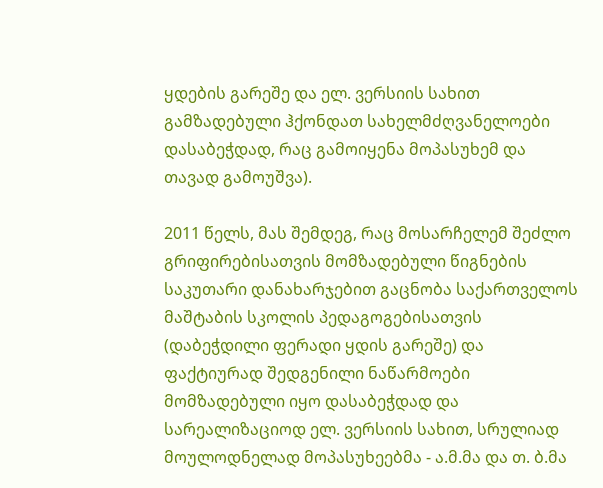ყდების გარეშე და ელ. ვერსიის სახით გამზადებული ჰქონდათ სახელმძღვანელოები დასაბეჭდად, რაც გამოიყენა მოპასუხემ და თავად გამოუშვა).

2011 წელს, მას შემდეგ, რაც მოსარჩელემ შეძლო გრიფირებისათვის მომზადებული წიგნების საკუთარი დანახარჯებით გაცნობა საქართველოს მაშტაბის სკოლის პედაგოგებისათვის (დაბეჭდილი ფერადი ყდის გარეშე) და ფაქტიურად შედგენილი ნაწარმოები მომზადებული იყო დასაბეჭდად და სარეალიზაციოდ ელ. ვერსიის სახით, სრულიად მოულოდნელად მოპასუხეებმა - ა.მ.მა და თ. ბ.მა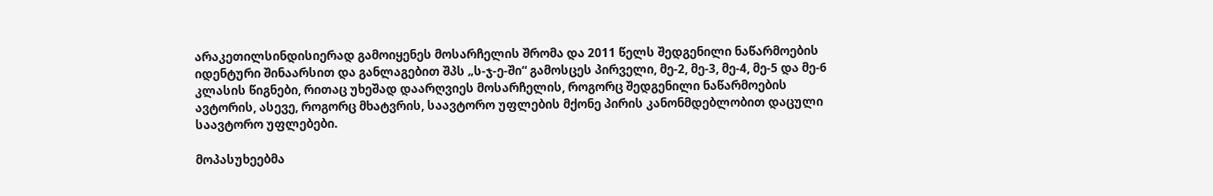არაკეთილსინდისიერად გამოიყენეს მოსარჩელის შრომა და 2011 წელს შედგენილი ნაწარმოების იდენტური შინაარსით და განლაგებით შპს „ს-ჯ-ე-ში“ გამოსცეს პირველი, მე-2, მე-3, მე-4, მე-5 და მე-6 კლასის წიგნები, რითაც უხეშად დაარღვიეს მოსარჩელის, როგორც შედგენილი ნაწარმოების ავტორის, ასევე, როგორც მხატვრის, საავტორო უფლების მქონე პირის კანონმდებლობით დაცული საავტორო უფლებები.

მოპასუხეებმა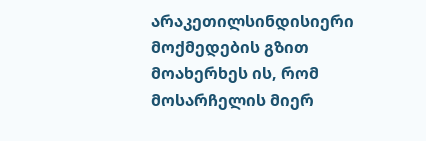არაკეთილსინდისიერი მოქმედების გზით მოახერხეს ის, რომ მოსარჩელის მიერ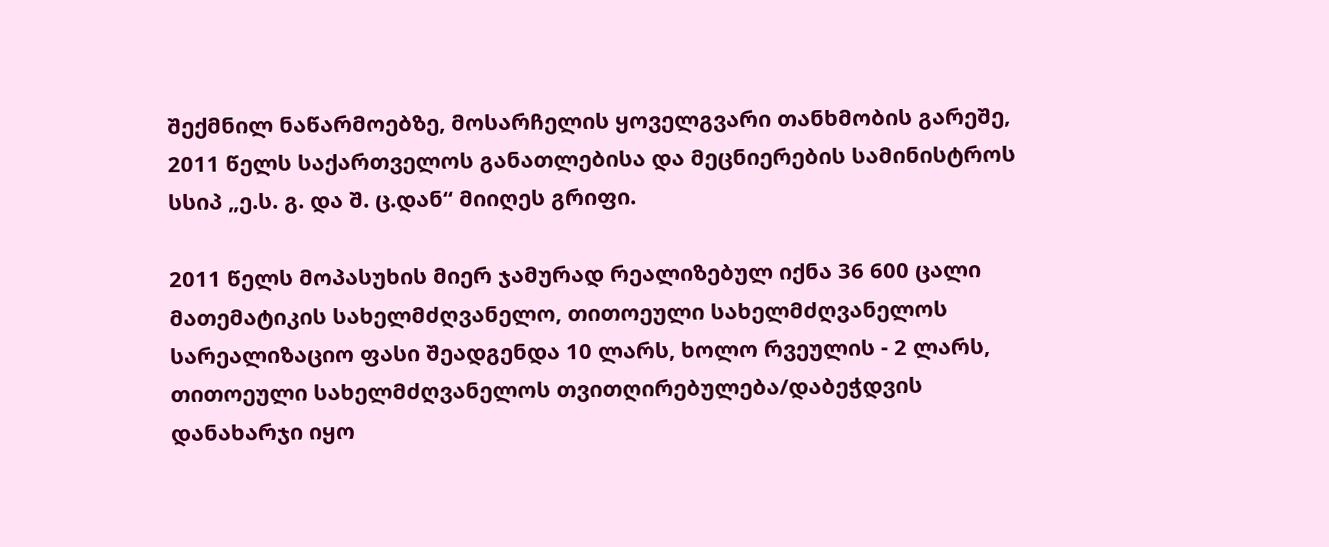შექმნილ ნაწარმოებზე, მოსარჩელის ყოველგვარი თანხმობის გარეშე, 2011 წელს საქართველოს განათლებისა და მეცნიერების სამინისტროს სსიპ „ე.ს. გ. და შ. ც.დან“ მიიღეს გრიფი.

2011 წელს მოპასუხის მიერ ჯამურად რეალიზებულ იქნა 36 600 ცალი მათემატიკის სახელმძღვანელო, თითოეული სახელმძღვანელოს სარეალიზაციო ფასი შეადგენდა 10 ლარს, ხოლო რვეულის - 2 ლარს, თითოეული სახელმძღვანელოს თვითღირებულება/დაბეჭდვის დანახარჯი იყო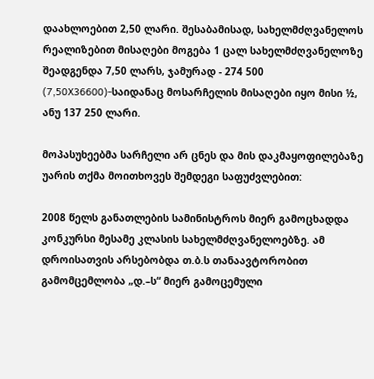დაახლოებით 2,50 ლარი. შესაბამისად, სახელმძღვანელოს რეალიზებით მისაღები მოგება 1 ცალ სახელმძღვანელოზე შეადგენდა 7,50 ლარს, ჯამურად - 274 500 (7,50X36600)-საიდანაც მოსარჩელის მისაღები იყო მისი ½, ანუ 137 250 ლარი.

მოპასუხეებმა სარჩელი არ ცნეს და მის დაკმაყოფილებაზე უარის თქმა მოითხოვეს შემდეგი საფუძვლებით:

2008 წელს განათლების სამინისტროს მიერ გამოცხადდა კონკურსი მესამე კლასის სახელმძღვანელოებზე. ამ დროისათვის არსებობდა თ.ბ.ს თანაავტორობით გამომცემლობა „დ.–ს“ მიერ გამოცემული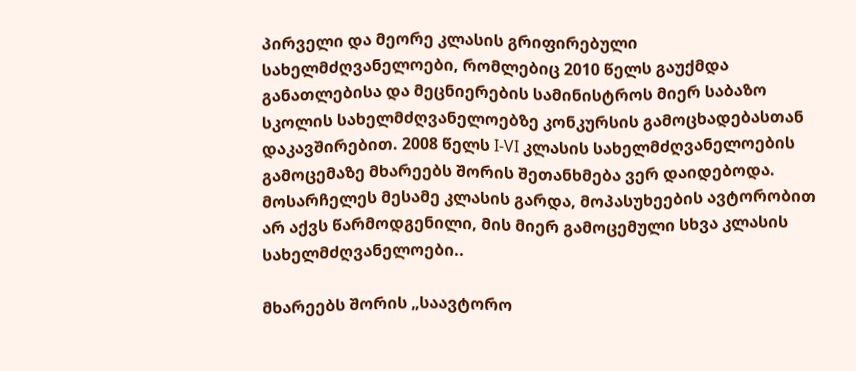პირველი და მეორე კლასის გრიფირებული სახელმძღვანელოები, რომლებიც 2010 წელს გაუქმდა განათლებისა და მეცნიერების სამინისტროს მიერ საბაზო სკოლის სახელმძღვანელოებზე კონკურსის გამოცხადებასთან დაკავშირებით. 2008 წელს I-VI კლასის სახელმძღვანელოების გამოცემაზე მხარეებს შორის შეთანხმება ვერ დაიდებოდა. მოსარჩელეს მესამე კლასის გარდა, მოპასუხეების ავტორობით არ აქვს წარმოდგენილი, მის მიერ გამოცემული სხვა კლასის სახელმძღვანელოები..

მხარეებს შორის „საავტორო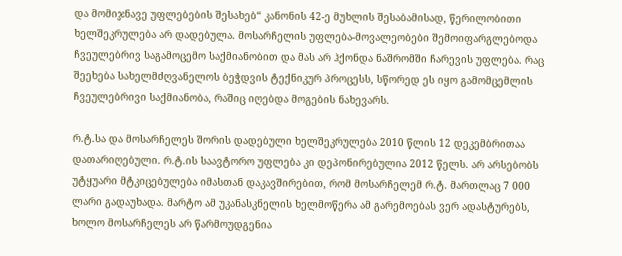და მომიჯნავე უფლებების შესახებ“ კანონის 42-ე მუხლის შესაბამისად, წერილობითი ხელშეკრულება არ დადებულა. მოსარჩელის უფლება-მოვალეობები შემოიფარგლებოდა ჩვეულებრივ საგამოცემო საქმიანობით და მას არ ჰქონდა ნაშრომში ჩარევის უფლება. რაც შეეხება სახელმძღვანელოს ბეჭდვის ტექნიკურ პროცესს, სწორედ ეს იყო გამომცემლის ჩვეულებრივი საქმიანობა, რაშიც იღებდა მოგების ნახევარს.

რ.ტ.სა და მოსარჩელეს შორის დადებული ხელშეკრულება 2010 წლის 12 დეკემბრითაა დათარიღებული. რ.ტ.ის საავტორო უფლება კი დეპონირებულია 2012 წელს. არ არსებობს უტყუარი მტკიცებულება იმასთან დაკავშირებით, რომ მოსარჩელემ რ.ტ. მართლაც 7 000 ლარი გადაუხადა. მარტო ამ უკანასკნელის ხელმოწერა ამ გარემოებას ვერ ადასტურებს, ხოლო მოსარჩელეს არ წარმოუდგენია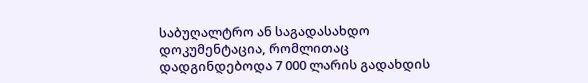საბუღალტრო ან საგადასახდო დოკუმენტაცია, რომლითაც დადგინდებოდა 7 000 ლარის გადახდის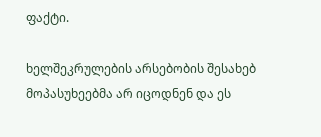ფაქტი.

ხელშეკრულების არსებობის შესახებ მოპასუხეებმა არ იცოდნენ და ეს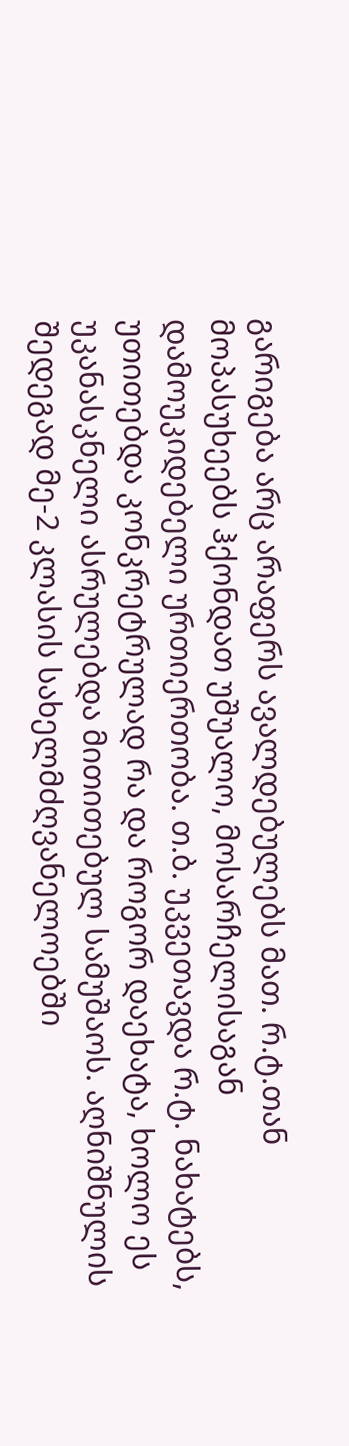გარიგება არც არაფერს ავალდებულებს მათ. რ.ტ.თან მოპასუხეებს ჰქონდათ უშუალო, მოსარჩელისაგან დამოუკიდებელი ურთიერთობა. თ.ბ. უკვეთავდა რ.ტ. ნახატებს, უთითებდა კონკრეტრულად რა და როგორ დაეხატა, ხოლო ეს უკანასკნელი ასრულებდა მითითებულ სამუშაოს. აღნიშნულის შედეგად მე-2 კლასის სახელმძღვანელოებში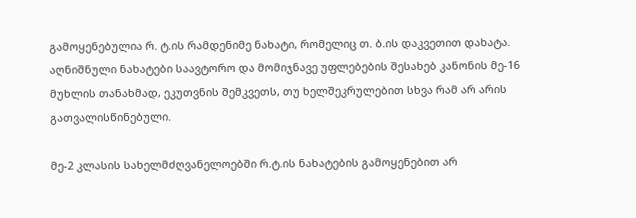გამოყენებულია რ. ტ.ის რამდენიმე ნახატი, რომელიც თ. ბ.ის დაკვეთით დახატა. აღნიშნული ნახატები საავტორო და მომიჯნავე უფლებების შესახებ კანონის მე-16 მუხლის თანახმად, ეკუთვნის შემკვეთს, თუ ხელშეკრულებით სხვა რამ არ არის გათვალისწინებული.

მე-2 კლასის სახელმძღვანელოებში რ.ტ.ის ნახატების გამოყენებით არ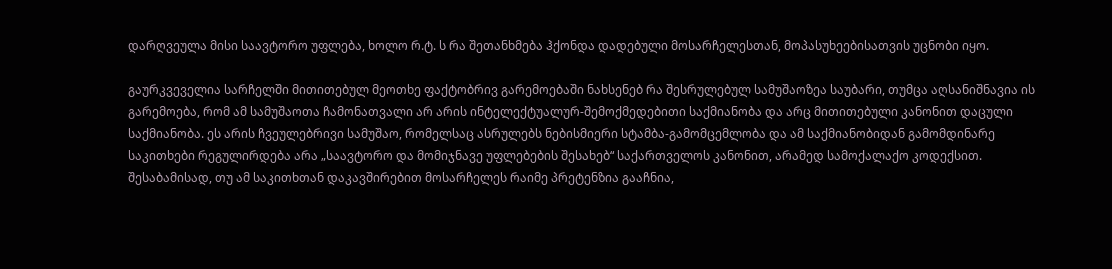დარღვეულა მისი საავტორო უფლება, ხოლო რ.ტ. ს რა შეთანხმება ჰქონდა დადებული მოსარჩელესთან, მოპასუხეებისათვის უცნობი იყო.

გაურკვეველია სარჩელში მითითებულ მეოთხე ფაქტობრივ გარემოებაში ნახსენებ რა შესრულებულ სამუშაოზეა საუბარი, თუმცა აღსანიშნავია ის გარემოება, რომ ამ სამუშაოთა ჩამონათვალი არ არის ინტელექტუალურ-შემოქმედებითი საქმიანობა და არც მითითებული კანონით დაცული საქმიანობა. ეს არის ჩვეულებრივი სამუშაო, რომელსაც ასრულებს ნებისმიერი სტამბა-გამომცემლობა და ამ საქმიანობიდან გამომდინარე საკითხები რეგულირდება არა „საავტორო და მომიჯნავე უფლებების შესახებ“ საქართველოს კანონით, არამედ სამოქალაქო კოდექსით. შესაბამისად, თუ ამ საკითხთან დაკავშირებით მოსარჩელეს რაიმე პრეტენზია გააჩნია,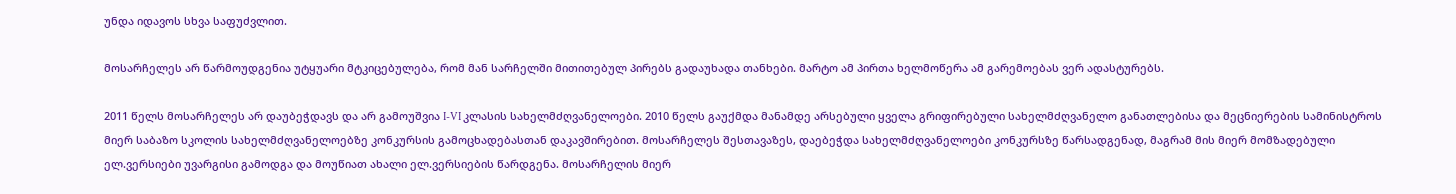უნდა იდავოს სხვა საფუძვლით.

მოსარჩელეს არ წარმოუდგენია უტყუარი მტკიცებულება, რომ მან სარჩელში მითითებულ პირებს გადაუხადა თანხები. მარტო ამ პირთა ხელმოწერა ამ გარემოებას ვერ ადასტურებს.

2011 წელს მოსარჩელეს არ დაუბეჭდავს და არ გამოუშვია I-VI კლასის სახელმძღვანელოები. 2010 წელს გაუქმდა მანამდე არსებული ყველა გრიფირებული სახელმძღვანელო განათლებისა და მეცნიერების სამინისტროს მიერ საბაზო სკოლის სახელმძღვანელოებზე კონკურსის გამოცხადებასთან დაკავშირებით. მოსარჩელეს შესთავაზეს, დაებეჭდა სახელმძღვანელოები კონკურსზე წარსადგენად, მაგრამ მის მიერ მომზადებული ელ.ვერსიები უვარგისი გამოდგა და მოუწიათ ახალი ელ.ვერსიების წარდგენა. მოსარჩელის მიერ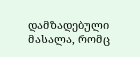დამზადებული მასალა, რომც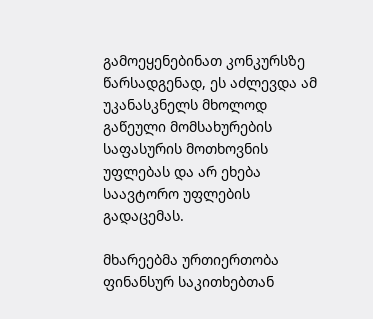გამოეყენებინათ კონკურსზე წარსადგენად, ეს აძლევდა ამ უკანასკნელს მხოლოდ გაწეული მომსახურების საფასურის მოთხოვნის უფლებას და არ ეხება საავტორო უფლების გადაცემას.

მხარეებმა ურთიერთობა ფინანსურ საკითხებთან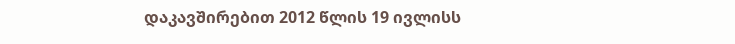დაკავშირებით 2012 წლის 19 ივლისს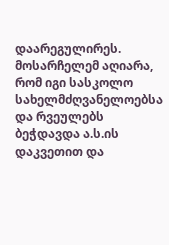დაარეგულირეს. მოსარჩელემ აღიარა, რომ იგი სასკოლო სახელმძღვანელოებსა და რვეულებს ბეჭდავდა ა.ს.ის დაკვეთით და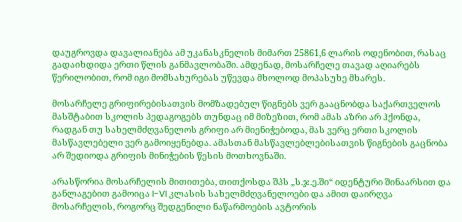დაუგროვდა დავალიანება ამ უკანასკნელის მიმართ 25861,6 ლარის ოდენობით, რასაც გადაიხდიდა ერთი წლის განმავლობაში. ამდენად, მოსარჩელე თავად აღიარებს წერილობით, რომ იგი მომსახურებას უწევდა მხოლოდ მოპასუხე მხარეს.

მოსარჩელე გრიფირებისათვის მომზადებულ წიგნებს ვერ გააცნობდა საქართველოს მასშტაბით სკოლის პედაგოგებს თუნდაც იმ მიზეზით, რომ ამას აზრი არ ჰქონდა, რადგან თუ სახელმძღვანელოს გრიფი არ მიენიჭებოდა, მას ვერც ერთი სკოლის მასწავლებელი ვერ გამოიყენებდა. ამასთან მასწავლებლებისათვის წიგნების გაცნობა არ შედიოდა გრიფის მინიჭების წესის მოთხოვნაში.

არასწორია მოსარჩელის მითითება, თითქოსდა შპს „ს.ჯ.ე.ში“ იდენტური შინაარსით და განლაგებით გამოიცა I-VI კლასის სახელმძღვანელოები და ამით დაირღვა მოსარჩელის, როგორც შედგენილი ნაწარმოების ავტორის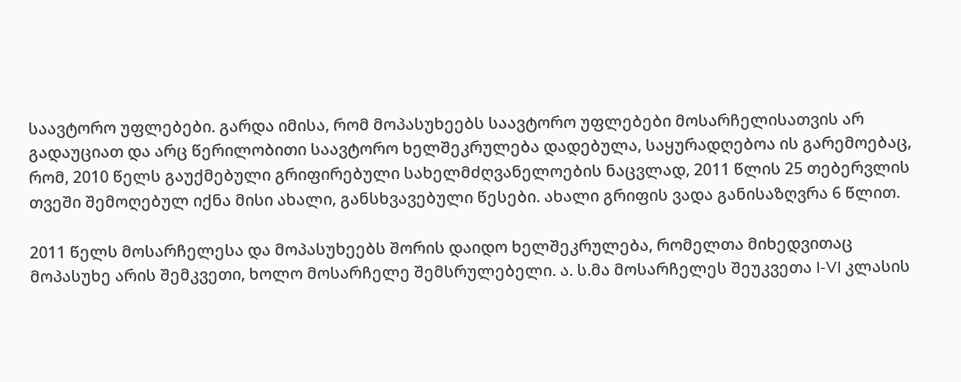საავტორო უფლებები. გარდა იმისა, რომ მოპასუხეებს საავტორო უფლებები მოსარჩელისათვის არ გადაუციათ და არც წერილობითი საავტორო ხელშეკრულება დადებულა, საყურადღებოა ის გარემოებაც, რომ, 2010 წელს გაუქმებული გრიფირებული სახელმძღვანელოების ნაცვლად, 2011 წლის 25 თებერვლის თვეში შემოღებულ იქნა მისი ახალი, განსხვავებული წესები. ახალი გრიფის ვადა განისაზღვრა 6 წლით.

2011 წელს მოსარჩელესა და მოპასუხეებს შორის დაიდო ხელშეკრულება, რომელთა მიხედვითაც მოპასუხე არის შემკვეთი, ხოლო მოსარჩელე შემსრულებელი. ა. ს.მა მოსარჩელეს შეუკვეთა I-VI კლასის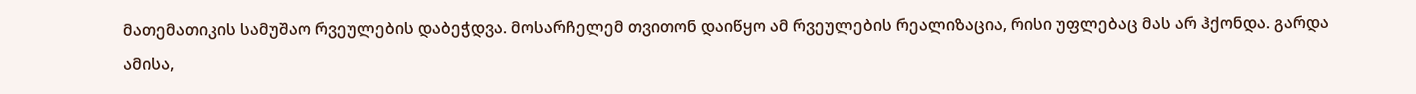მათემათიკის სამუშაო რვეულების დაბეჭდვა. მოსარჩელემ თვითონ დაიწყო ამ რვეულების რეალიზაცია, რისი უფლებაც მას არ ჰქონდა. გარდა ამისა,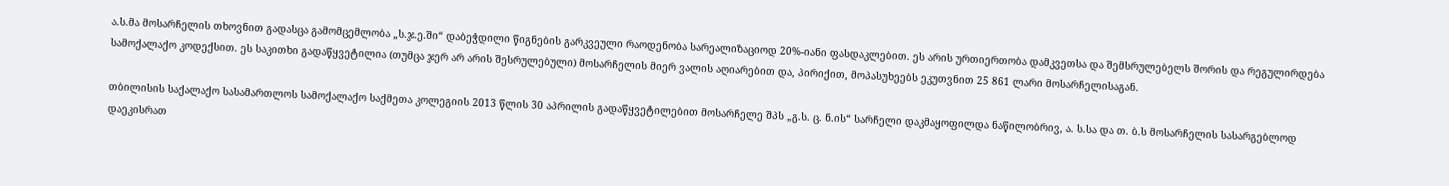ა.ს.მა მოსარჩელის თხოვნით გადასცა გამომცემლობა „ს.ჯ.ე.ში“ დაბეჭდილი წიგნების გარკვეული რაოდენობა სარეალიზაციოდ 20%-იანი ფასდაკლებით. ეს არის ურთიერთობა დამკვეთსა და შემსრულებელს შორის და რეგულირდება სამოქალაქო კოდექსით. ეს საკითხი გადაწყვეტილია (თუმცა ჯერ არ არის შესრულებული) მოსარჩელის მიერ ვალის აღიარებით და, პირიქით, მოპასუხეებს ეკუთვნით 25 861 ლარი მოსარჩელისაგან.

თბილისის საქალაქო სასამართლოს სამოქალაქო საქმეთა კოლეგიის 2013 წლის 30 აპრილის გადაწყვეტილებით მოსარჩელე შპს „გ.ს. ც. ნ.ის“ სარჩელი დაკმაყოფილდა ნაწილობრივ, ა. ს.სა და თ. ბ.ს მოსარჩელის სასარგებლოდ დაეკისრათ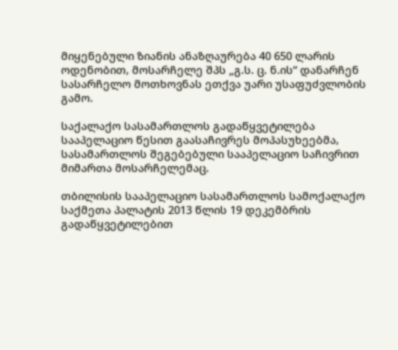მიყენებული ზიანის ანაზღაურება 40 650 ლარის ოდენობით, მოსარჩელე შპს „გ.ს. ც. ნ.ის“ დანარჩენ სასარჩელო მოთხოვნას ეთქვა უარი უსაფუძვლობის გამო.

საქალაქო სასამართლოს გადაწყვეტილება სააპელაციო წესით გაასაჩივრეს მოპასუხეებმა, სასამართლოს შეგებებული სააპელაციო საჩივრით მიმართა მოსარჩელემაც.

თბილისის სააპელაციო სასამართლოს სამოქალაქო საქმეთა პალატის 2013 წლის 19 დეკემბრის გადაწყვეტილებით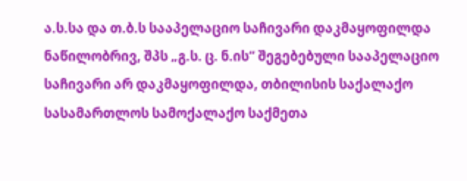ა.ს.სა და თ.ბ.ს სააპელაციო საჩივარი დაკმაყოფილდა ნაწილობრივ, შპს „გ.ს. ც. ნ.ის“ შეგებებული სააპელაციო საჩივარი არ დაკმაყოფილდა, თბილისის საქალაქო სასამართლოს სამოქალაქო საქმეთა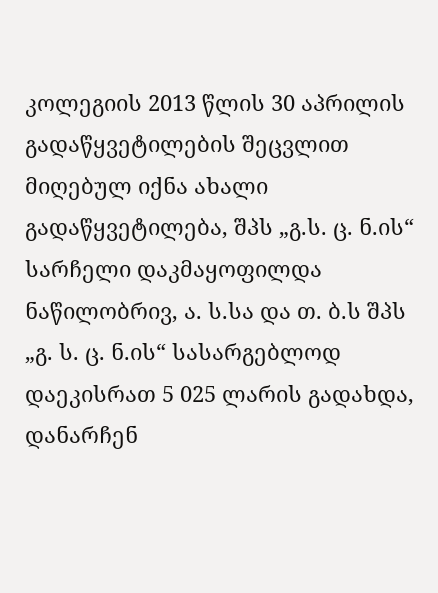კოლეგიის 2013 წლის 30 აპრილის გადაწყვეტილების შეცვლით მიღებულ იქნა ახალი გადაწყვეტილება, შპს „გ.ს. ც. ნ.ის“ სარჩელი დაკმაყოფილდა ნაწილობრივ, ა. ს.სა და თ. ბ.ს შპს „გ. ს. ც. ნ.ის“ სასარგებლოდ დაეკისრათ 5 025 ლარის გადახდა, დანარჩენ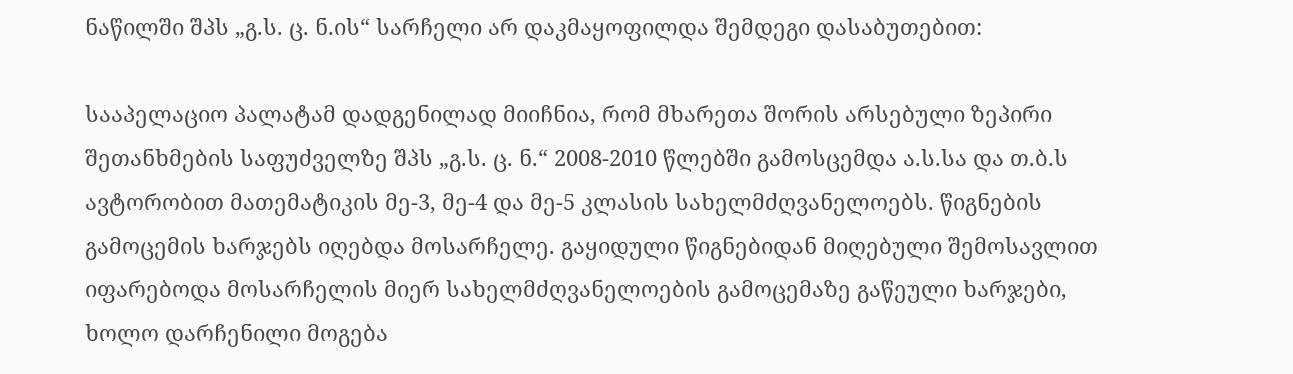ნაწილში შპს „გ.ს. ც. ნ.ის“ სარჩელი არ დაკმაყოფილდა შემდეგი დასაბუთებით:

სააპელაციო პალატამ დადგენილად მიიჩნია, რომ მხარეთა შორის არსებული ზეპირი შეთანხმების საფუძველზე შპს „გ.ს. ც. ნ.“ 2008-2010 წლებში გამოსცემდა ა.ს.სა და თ.ბ.ს ავტორობით მათემატიკის მე-3, მე-4 და მე-5 კლასის სახელმძღვანელოებს. წიგნების გამოცემის ხარჯებს იღებდა მოსარჩელე. გაყიდული წიგნებიდან მიღებული შემოსავლით იფარებოდა მოსარჩელის მიერ სახელმძღვანელოების გამოცემაზე გაწეული ხარჯები, ხოლო დარჩენილი მოგება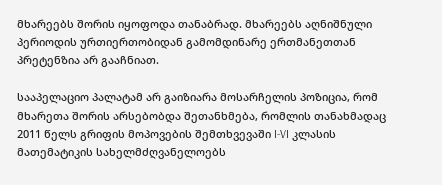მხარეებს შორის იყოფოდა თანაბრად. მხარეებს აღნიშნული პერიოდის ურთიერთობიდან გამომდინარე ერთმანეთთან პრეტენზია არ გააჩნიათ.

სააპელაციო პალატამ არ გაიზიარა მოსარჩელის პოზიცია, რომ მხარეთა შორის არსებობდა შეთანხმება, რომლის თანახმადაც 2011 წელს გრიფის მოპოვების შემთხვევაში I-VI კლასის მათემატიკის სახელმძღვანელოებს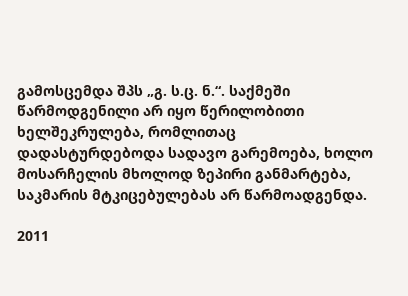გამოსცემდა შპს „გ. ს.ც. ნ.“. საქმეში წარმოდგენილი არ იყო წერილობითი ხელშეკრულება, რომლითაც დადასტურდებოდა სადავო გარემოება, ხოლო მოსარჩელის მხოლოდ ზეპირი განმარტება, საკმარის მტკიცებულებას არ წარმოადგენდა.

2011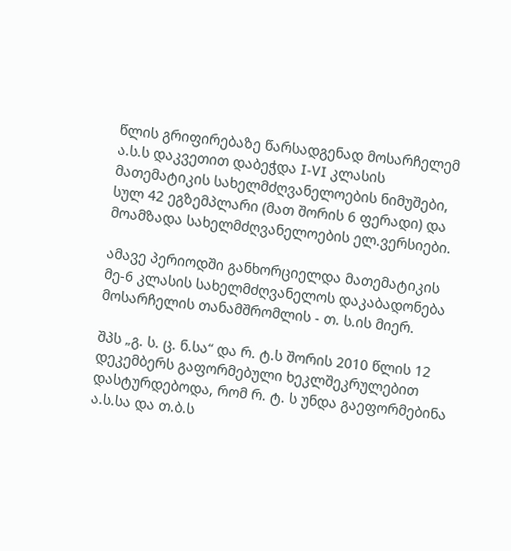წლის გრიფირებაზე წარსადგენად მოსარჩელემ ა.ს.ს დაკვეთით დაბეჭდა I-VI კლასის მათემატიკის სახელმძღვანელოების ნიმუშები, სულ 42 ეგზემპლარი (მათ შორის 6 ფერადი) და მოამზადა სახელმძღვანელოების ელ.ვერსიები.

ამავე პერიოდში განხორციელდა მათემატიკის მე-6 კლასის სახელმძღვანელოს დაკაბადონება მოსარჩელის თანამშრომლის - თ. ს.ის მიერ.

შპს „გ. ს. ც. ნ.სა“ და რ. ტ.ს შორის 2010 წლის 12 დეკემბერს გაფორმებული ხეკლშეკრულებით დასტურდებოდა, რომ რ. ტ. ს უნდა გაეფორმებინა ა.ს.სა და თ.ბ.ს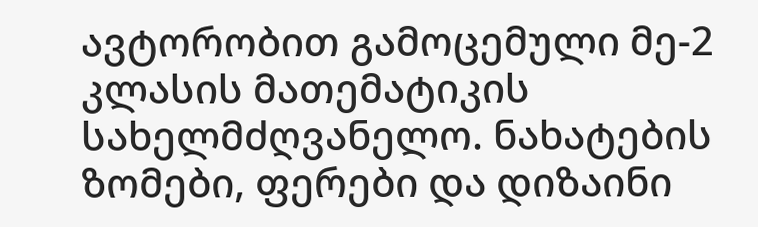ავტორობით გამოცემული მე-2 კლასის მათემატიკის სახელმძღვანელო. ნახატების ზომები, ფერები და დიზაინი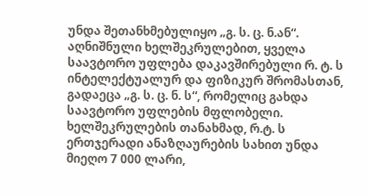უნდა შეთანხმებულიყო „გ. ს. ც. ნ.ან“. აღნიშნული ხელშეკრულებით, ყველა საავტორო უფლება დაკავშირებული რ. ტ. ს ინტელექტუალურ და ფიზიკურ შრომასთან, გადაეცა „გ. ს. ც. ნ. ს“, რომელიც გახდა საავტორო უფლების მფლობელი. ხელშეკრულების თანახმად, რ.ტ. ს ერთჯერადი ანაზღაურების სახით უნდა მიეღო 7 000 ლარი,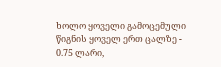ხოლო ყოველი გამოცემული წიგნის ყოველ ერთ ცალზე - 0.75 ლარი,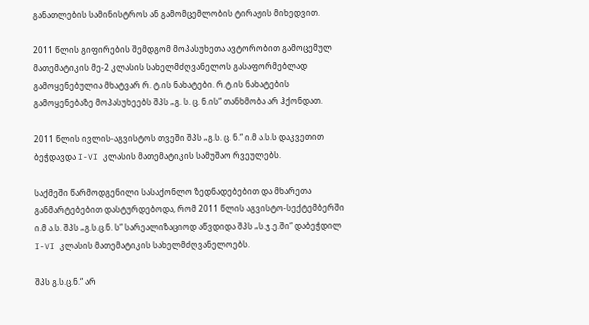განათლების სამინისტროს ან გამომცემლობის ტირაჟის მიხედვით.

2011 წლის გიფირების შემდგომ მოპასუხეთა ავტორობით გამოცემულ მათემატიკის მე-2 კლასის სახელმძღვანელოს გასაფორმებლად გამოყენებულია მხატვარ რ. ტ.ის ნახატები. რ.ტ.ის ნახატების გამოყენებაზე მოპასუხეებს შპს „გ. ს. ც. ნ.ის“ თანხმობა არ ჰქონდათ.

2011 წლის ივლის-აგვისტოს თვეში შპს „გ.ს. ც. ნ.“ ი.მ ა.ს.ს დაკვეთით ბეჭდავდა I-VI კლასის მათემატიკის სამუშაო რვეულებს.

საქმეში წარმოდგენილი სასაქონლო ზედნადებებით და მხარეთა განმარტებებით დასტურდებოდა, რომ 2011 წლის აგვისტო-სექტემბერში ი.მ ა.ს. შპს „გ.ს.ც.ნ. ს“ სარეალიზაციოდ აწვდიდა შპს „ს.ჯ.ე.ში“ დაბეჭდილ I-VI კლასის მათემატიკის სახელმძღვანელოებს.

შპს გ.ს.ც.ნ.“ არ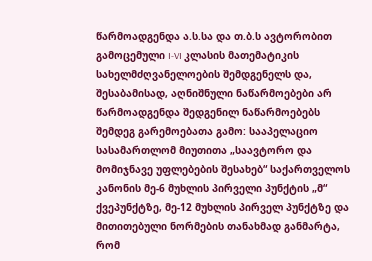წარმოადგენდა ა.ს.სა და თ.ბ.ს ავტორობით გამოცემული I-VI კლასის მათემატიკის სახელმძღვანელოების შემდგენელს და, შესაბამისად, აღნიშნული ნაწარმოებები არ წარმოადგენდა შედგენილ ნაწარმოებებს შემდეგ გარემოებათა გამო: სააპელაციო სასამართლომ მიუთითა „საავტორო და მომიჯნავე უფლებების შესახებ“ საქართველოს კანონის მე-6 მუხლის პირველი პუნქტის „მ“ ქვეპუნქტზე, მე-12 მუხლის პირველ პუნქტზე და მითითებული ნორმების თანახმად განმარტა, რომ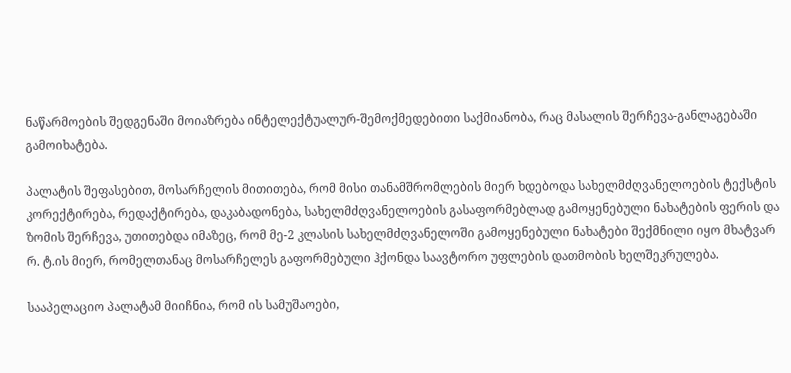ნაწარმოების შედგენაში მოიაზრება ინტელექტუალურ-შემოქმედებითი საქმიანობა, რაც მასალის შერჩევა-განლაგებაში გამოიხატება.

პალატის შეფასებით, მოსარჩელის მითითება, რომ მისი თანამშრომლების მიერ ხდებოდა სახელმძღვანელოების ტექსტის კორექტირება, რედაქტირება, დაკაბადონება, სახელმძღვანელოების გასაფორმებლად გამოყენებული ნახატების ფერის და ზომის შერჩევა, უთითებდა იმაზეც, რომ მე-2 კლასის სახელმძღვანელოში გამოყენებული ნახატები შექმნილი იყო მხატვარ რ. ტ.ის მიერ, რომელთანაც მოსარჩელეს გაფორმებული ჰქონდა საავტორო უფლების დათმობის ხელშეკრულება.

სააპელაციო პალატამ მიიჩნია, რომ ის სამუშაოები,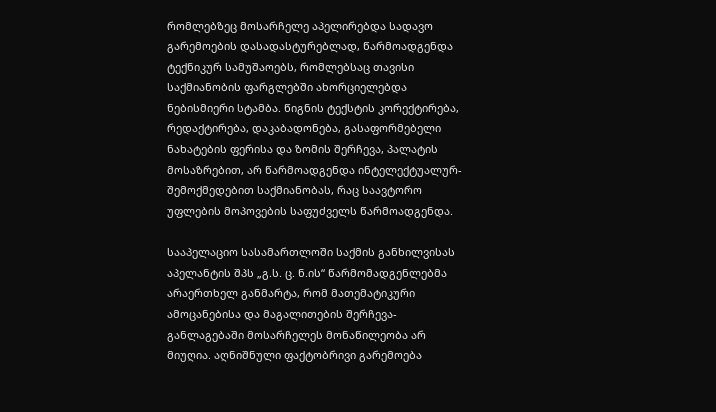რომლებზეც მოსარჩელე აპელირებდა სადავო გარემოების დასადასტურებლად, წარმოადგენდა ტექნიკურ სამუშაოებს, რომლებსაც თავისი საქმიანობის ფარგლებში ახორციელებდა ნებისმიერი სტამბა. წიგნის ტექსტის კორექტირება, რედაქტირება, დაკაბადონება, გასაფორმებელი ნახატების ფერისა და ზომის შერჩევა, პალატის მოსაზრებით, არ წარმოადგენდა ინტელექტუალურ-შემოქმედებით საქმიანობას, რაც საავტორო უფლების მოპოვების საფუძველს წარმოადგენდა.

სააპელაციო სასამართლოში საქმის განხილვისას აპელანტის შპს „გ.ს. ც. ნ.ის“ წარმომადგენლებმა არაერთხელ განმარტა, რომ მათემატიკური ამოცანებისა და მაგალითების შერჩევა-განლაგებაში მოსარჩელეს მონაწილეობა არ მიუღია. აღნიშნული ფაქტობრივი გარემოება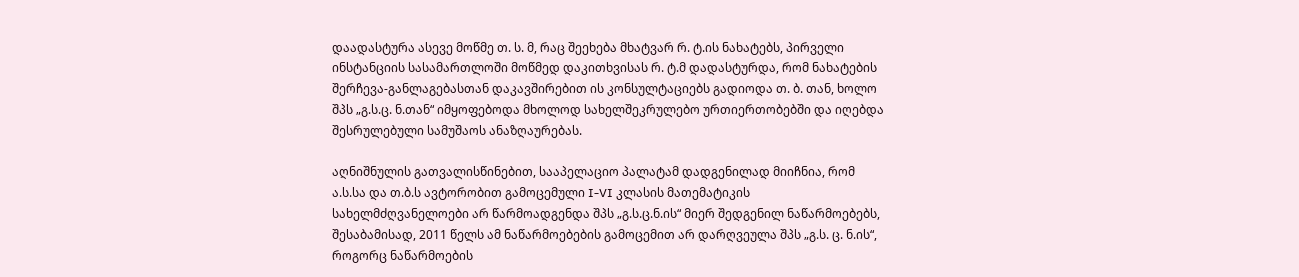დაადასტურა ასევე მოწმე თ. ს. მ, რაც შეეხება მხატვარ რ. ტ.ის ნახატებს, პირველი ინსტანციის სასამართლოში მოწმედ დაკითხვისას რ. ტ.მ დადასტურდა, რომ ნახატების შერჩევა-განლაგებასთან დაკავშირებით ის კონსულტაციებს გადიოდა თ. ბ. თან, ხოლო შპს „გ.ს.ც. ნ.თან“ იმყოფებოდა მხოლოდ სახელშეკრულებო ურთიერთობებში და იღებდა შესრულებული სამუშაოს ანაზღაურებას.

აღნიშნულის გათვალისწინებით, სააპელაციო პალატამ დადგენილად მიიჩნია, რომ ა.ს.სა და თ.ბ.ს ავტორობით გამოცემული I-VI კლასის მათემატიკის სახელმძღვანელოები არ წარმოადგენდა შპს „გ.ს.ც.ნ.ის“ მიერ შედგენილ ნაწარმოებებს, შესაბამისად, 2011 წელს ამ ნაწარმოებების გამოცემით არ დარღვეულა შპს „გ.ს. ც. ნ.ის“, როგორც ნაწარმოების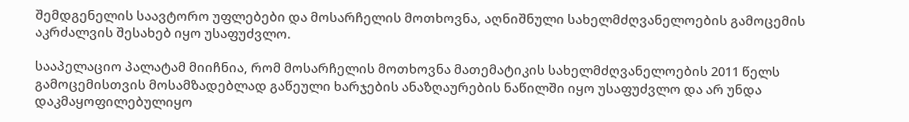შემდგენელის საავტორო უფლებები და მოსარჩელის მოთხოვნა, აღნიშნული სახელმძღვანელოების გამოცემის აკრძალვის შესახებ იყო უსაფუძვლო.

სააპელაციო პალატამ მიიჩნია, რომ მოსარჩელის მოთხოვნა მათემატიკის სახელმძღვანელოების 2011 წელს გამოცემისთვის მოსამზადებლად გაწეული ხარჯების ანაზღაურების ნაწილში იყო უსაფუძვლო და არ უნდა დაკმაყოფილებულიყო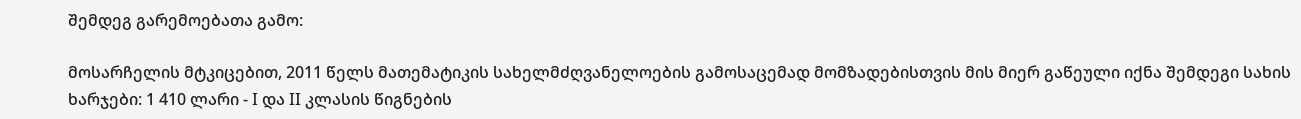შემდეგ გარემოებათა გამო:

მოსარჩელის მტკიცებით, 2011 წელს მათემატიკის სახელმძღვანელოების გამოსაცემად მომზადებისთვის მის მიერ გაწეული იქნა შემდეგი სახის ხარჯები: 1 410 ლარი - I და II კლასის წიგნების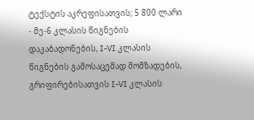ტექსტის აკრეფისათვის; 5 800 ლარი - მე-6 კლასის წიგნების დაკაბადონების, I-VI კლასის წიგნების გამოსაცემად მომზადების, გრიფირებისათვის I-VI კლასის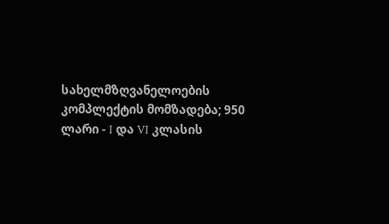სახელმზღვანელოების კომპლექტის მომზადება; 950 ლარი - I და VI კლასის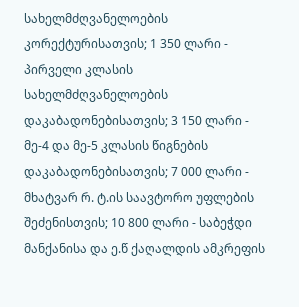სახელმძღვანელოების კორექტურისათვის; 1 350 ლარი - პირველი კლასის სახელმძღვანელოების დაკაბადონებისათვის; 3 150 ლარი - მე-4 და მე-5 კლასის წიგნების დაკაბადონებისათვის; 7 000 ლარი - მხატვარ რ. ტ.ის საავტორო უფლების შეძენისთვის; 10 800 ლარი - საბეჭდი მანქანისა და ე.წ ქაღალდის ამკრეფის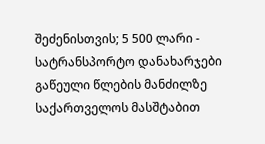შეძენისთვის; 5 500 ლარი - სატრანსპორტო დანახარჯები გაწეული წლების მანძილზე საქართველოს მასშტაბით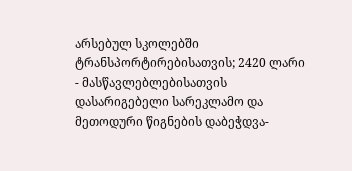არსებულ სკოლებში ტრანსპორტირებისათვის; 2420 ლარი - მასწავლებლებისათვის დასარიგებელი სარეკლამო და მეთოდური წიგნების დაბეჭდვა-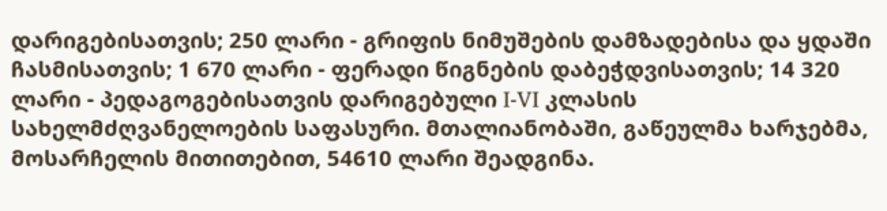დარიგებისათვის; 250 ლარი - გრიფის ნიმუშების დამზადებისა და ყდაში ჩასმისათვის; 1 670 ლარი - ფერადი წიგნების დაბეჭდვისათვის; 14 320 ლარი - პედაგოგებისათვის დარიგებული I-VI კლასის სახელმძღვანელოების საფასური. მთალიანობაში, გაწეულმა ხარჯებმა, მოსარჩელის მითითებით, 54610 ლარი შეადგინა.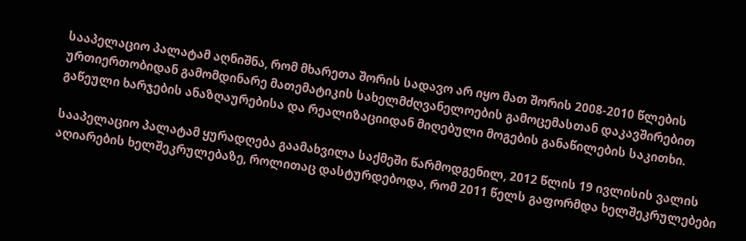სააპელაციო პალატამ აღნიშნა, რომ მხარეთა შორის სადავო არ იყო მათ შორის 2008-2010 წლების ურთიერთობიდან გამომდინარე მათემატიკის სახელმძღვანელოების გამოცემასთან დაკავშირებით გაწეული ხარჯების ანაზღაურებისა და რეალიზაციიდან მიღებული მოგების განაწილების საკითხი.

სააპელაციო პალატამ ყურადღება გაამახვილა საქმეში წარმოდგენილ, 2012 წლის 19 ივლისის ვალის აღიარების ხელშეკრულებაზე, როლითაც დასტურდებოდა, რომ 2011 წელს გაფორმდა ხელშეკრულებები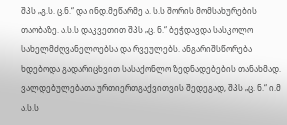შპს „გ.ს. ც.ნ.“ და ინდ.მეწარმე ა. ს.ს შორის მომსახურების თაობაზე. ა.ს.ს დაკვეთით შპს „ც. ნ.“ ბეჭდავდა სასკოლო სახელმძღვანელოებსა და რვეულებს. ანგარიშსწორება ხდებოდა გადარიცხვით სასაქონლო ზედნადებების თანახმად. ვალდებულებათა ურთიერთგაქვითვის შედეგად, შპს „ც. ნ.“ ი.მ ა.ს.ს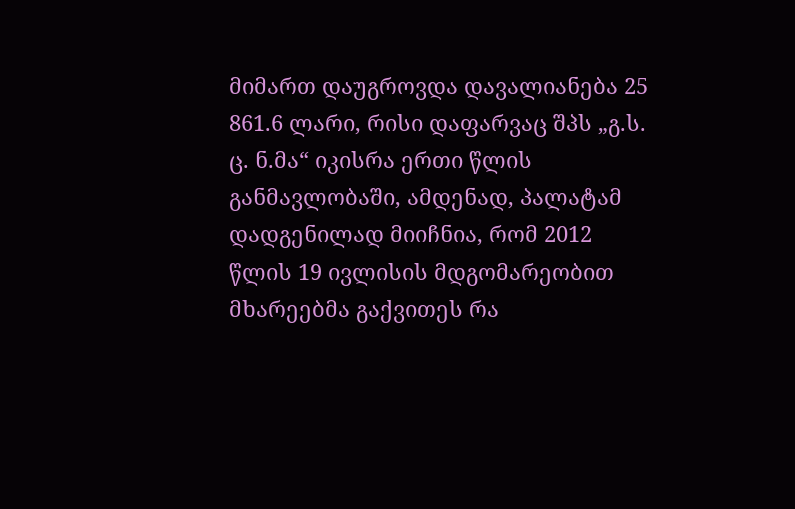მიმართ დაუგროვდა დავალიანება 25 861.6 ლარი, რისი დაფარვაც შპს „გ.ს. ც. ნ.მა“ იკისრა ერთი წლის განმავლობაში, ამდენად, პალატამ დადგენილად მიიჩნია, რომ 2012 წლის 19 ივლისის მდგომარეობით მხარეებმა გაქვითეს რა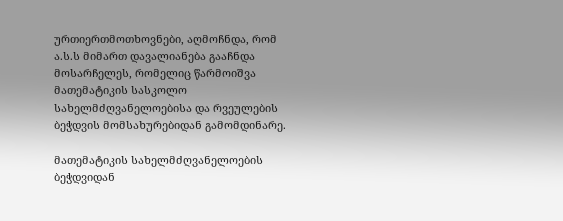ურთიერთმოთხოვნები, აღმოჩნდა, რომ ა.ს.ს მიმართ დავალიანება გააჩნდა მოსარჩელეს, რომელიც წარმოიშვა მათემატიკის სასკოლო სახელმძღვანელოებისა და რვეულების ბეჭდვის მომსახურებიდან გამომდინარე.

მათემატიკის სახელმძღვანელოების ბეჭდვიდან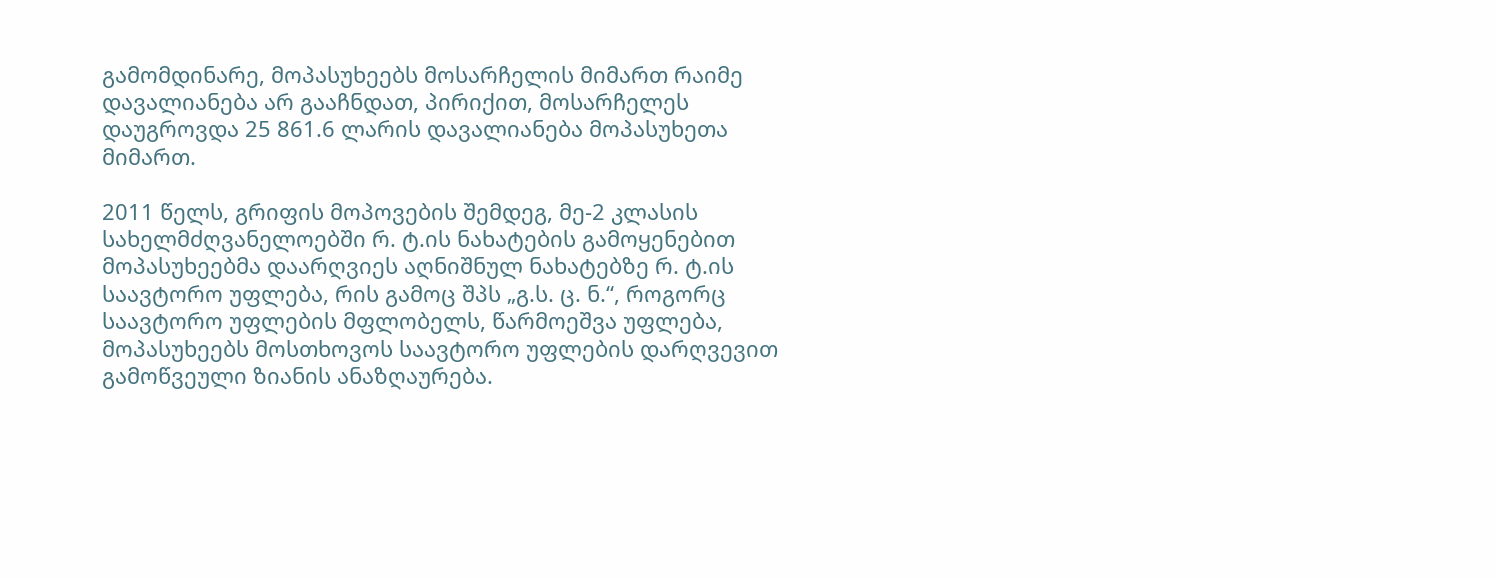გამომდინარე, მოპასუხეებს მოსარჩელის მიმართ რაიმე დავალიანება არ გააჩნდათ, პირიქით, მოსარჩელეს დაუგროვდა 25 861.6 ლარის დავალიანება მოპასუხეთა მიმართ.

2011 წელს, გრიფის მოპოვების შემდეგ, მე-2 კლასის სახელმძღვანელოებში რ. ტ.ის ნახატების გამოყენებით მოპასუხეებმა დაარღვიეს აღნიშნულ ნახატებზე რ. ტ.ის საავტორო უფლება, რის გამოც შპს „გ.ს. ც. ნ.“, როგორც საავტორო უფლების მფლობელს, წარმოეშვა უფლება, მოპასუხეებს მოსთხოვოს საავტორო უფლების დარღვევით გამოწვეული ზიანის ანაზღაურება.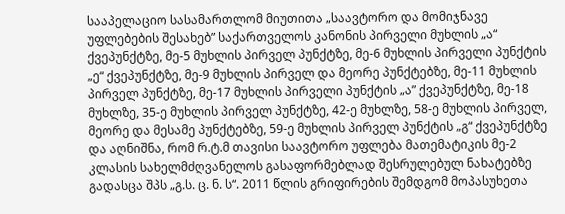სააპელაციო სასამართლომ მიუთითა „საავტორო და მომიჯნავე უფლებების შესახებ” საქართველოს კანონის პირველი მუხლის „ა“ ქვეპუნქტზე, მე-5 მუხლის პირველ პუნქტზე, მე-6 მუხლის პირველი პუნქტის „ე“ ქვეპუნქტზე, მე-9 მუხლის პირველ და მეორე პუნქტებზე, მე-11 მუხლის პირველ პუნქტზე, მე-17 მუხლის პირველი პუნქტის „ა” ქვეპუნქტზე, მე-18 მუხლზე, 35-ე მუხლის პირველ პუნქტზე, 42-ე მუხლზე, 58-ე მუხლის პირველ, მეორე და მესამე პუნქტებზე, 59-ე მუხლის პირველ პუნქტის „გ“ ქვეპუნქტზე და აღნიშნა, რომ რ.ტ.მ თავისი საავტორო უფლება მათემატიკის მე-2 კლასის სახელმძღვანელოს გასაფორმებლად შესრულებულ ნახატებზე გადასცა შპს „გ.ს. ც. ნ. ს“. 2011 წლის გრიფირების შემდგომ მოპასუხეთა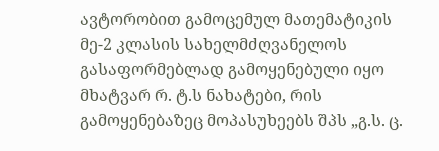ავტორობით გამოცემულ მათემატიკის მე-2 კლასის სახელმძღვანელოს გასაფორმებლად გამოყენებული იყო მხატვარ რ. ტ.ს ნახატები, რის გამოყენებაზეც მოპასუხეებს შპს „გ.ს. ც.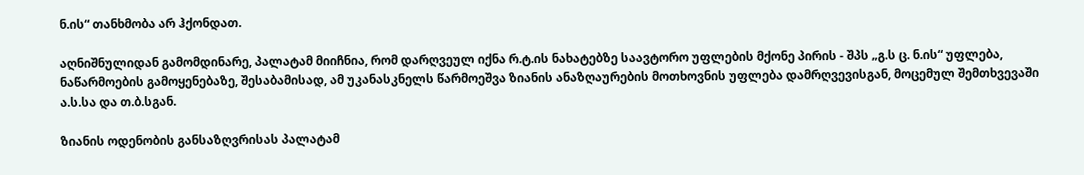ნ.ის“ თანხმობა არ ჰქონდათ.

აღნიშნულიდან გამომდინარე, პალატამ მიიჩნია, რომ დარღვეულ იქნა რ.ტ.ის ნახატებზე საავტორო უფლების მქონე პირის - შპს „გ.ს ც. ნ.ის“ უფლება, ნაწარმოების გამოყენებაზე, შესაბამისად, ამ უკანასკნელს წარმოეშვა ზიანის ანაზღაურების მოთხოვნის უფლება დამრღვევისგან, მოცემულ შემთხვევაში ა.ს.სა და თ.ბ.სგან.

ზიანის ოდენობის განსაზღვრისას პალატამ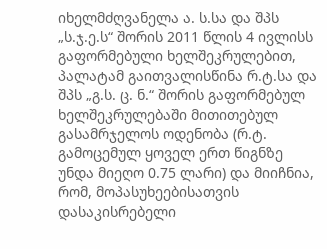იხელმძღვანელა ა. ს.სა და შპს „ს.ჯ.ე.ს“ შორის 2011 წლის 4 ივლისს გაფორმებული ხელშეკრულებით, პალატამ გაითვალისწინა რ.ტ.სა და შპს „გ.ს. ც. ნ.“ შორის გაფორმებულ ხელშეკრულებაში მითითებულ გასამრჯელოს ოდენობა (რ.ტ. გამოცემულ ყოველ ერთ წიგნზე უნდა მიეღო 0.75 ლარი) და მიიჩნია, რომ, მოპასუხეებისათვის დასაკისრებელი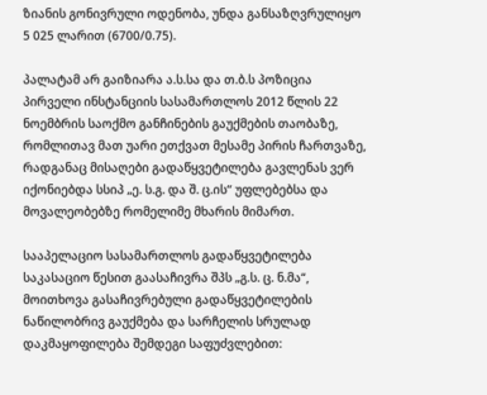ზიანის გონივრული ოდენობა, უნდა განსაზღვრულიყო 5 025 ლარით (6700/0.75).

პალატამ არ გაიზიარა ა.ს.სა და თ.ბ.ს პოზიცია პირველი ინსტანციის სასამართლოს 2012 წლის 22 ნოემბრის საოქმო განჩინების გაუქმების თაობაზე, რომლითავ მათ უარი ეთქვათ მესამე პირის ჩართვაზე, რადგანაც მისაღები გადაწყვეტილება გავლენას ვერ იქონიებდა სსიპ „ე. ს.გ. და შ. ც.ის“ უფლებებსა და მოვალეობებზე რომელიმე მხარის მიმართ.

სააპელაციო სასამართლოს გადაწყვეტილება საკასაციო წესით გაასაჩივრა შპს „გ.ს. ც. ნ.მა“, მოითხოვა გასაჩივრებული გადაწყვეტილების ნაწილობრივ გაუქმება და სარჩელის სრულად დაკმაყოფილება შემდეგი საფუძვლებით: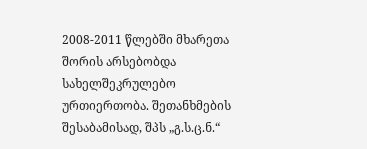2008-2011 წლებში მხარეთა შორის არსებობდა სახელშეკრულებო ურთიერთობა. შეთანხმების შესაბამისად, შპს „გ.ს.ც.ნ.“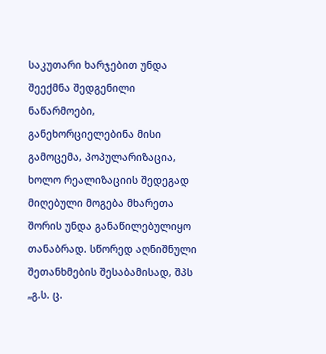საკუთარი ხარჯებით უნდა შეექმნა შედგენილი ნაწარმოები, განეხორციელებინა მისი გამოცემა, პოპულარიზაცია, ხოლო რეალიზაციის შედეგად მიღებული მოგება მხარეთა შორის უნდა განაწილებულიყო თანაბრად. სწორედ აღნიშნული შეთანხმების შესაბამისად, შპს „გ.ს. ც.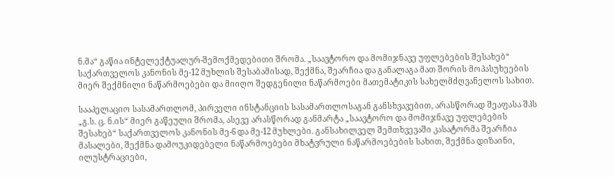ნ.მა“ გაწია ინტელექტუალურ-შემოქმედებითი შრომა. „საავტორო და მომიჯნავე უფლებების შესახებ“ საქართველოს კანონის მე-12 მუხლის შესაბამისად, შექმნა, შეარჩია და განალაგა მათ შორის მოპასუხეების მიერ შექმნილი ნაწარმოებები და მიიღო შედგენილი ნაწარმოები მათემატიკის სახელმძღვანელოს სახით.

სააპელაციო სასამართლომ, პირველი ინსტანციის სასამართლოსაგან განსხვავებით, არასწორად შეაფასა შპს „გ.ს. ც. ნ.ის“ მიერ გაწეული შრომა, ასევე არასწორად განმარტა „საავტორო და მომიჯნავე უფლებების შესახებ“ საქართველოს კანონის მე-6 და მე-12 მუხლები. განსახილველ შემთხვევაში კასატორმა შეარჩია მასალები, შექმნა დამოუკიდებელი ნაწარმოებები მხატვრული ნაწარმოებების სახით, შექმნა დიზაინი, ილუსტრაციები,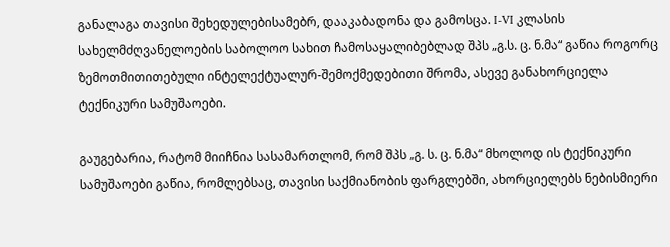განალაგა თავისი შეხედულებისამებრ, დააკაბადონა და გამოსცა. I-VI კლასის სახელმძღვანელოების საბოლოო სახით ჩამოსაყალიბებლად შპს „გ.ს. ც. ნ.მა“ გაწია როგორც ზემოთმითითებული ინტელექტუალურ-შემოქმედებითი შრომა, ასევე განახორციელა ტექნიკური სამუშაოები.

გაუგებარია, რატომ მიიჩნია სასამართლომ, რომ შპს „გ. ს. ც. ნ.მა“ მხოლოდ ის ტექნიკური სამუშაოები გაწია, რომლებსაც, თავისი საქმიანობის ფარგლებში, ახორციელებს ნებისმიერი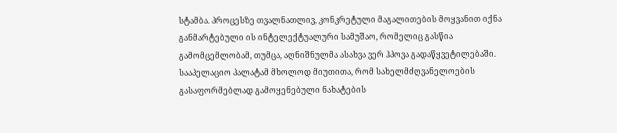სტამბა. პროცესზე თვალნათლივ, კონკრეტული მაგალითების მოყვანით იქნა განმარტებული ის ინტელექტუალური სამუშაო, რომელიც გასწია გამომცემლობამ, თუმცა, აღნიშნულმა ასახვა ვერ ჰპოვა გადაწყვეტილებაში. სააპელაციო პალატამ მხოლოდ მიუთითა, რომ სახელმძღვანელოების გასაფორმებლად გამოყენებული ნახატების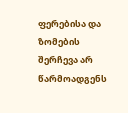ფერებისა და ზომების შერჩევა არ წარმოადგენს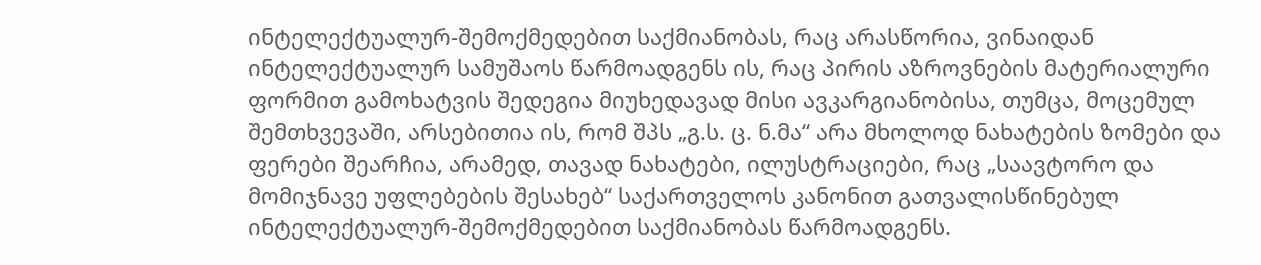ინტელექტუალურ-შემოქმედებით საქმიანობას, რაც არასწორია, ვინაიდან ინტელექტუალურ სამუშაოს წარმოადგენს ის, რაც პირის აზროვნების მატერიალური ფორმით გამოხატვის შედეგია მიუხედავად მისი ავკარგიანობისა, თუმცა, მოცემულ შემთხვევაში, არსებითია ის, რომ შპს „გ.ს. ც. ნ.მა“ არა მხოლოდ ნახატების ზომები და ფერები შეარჩია, არამედ, თავად ნახატები, ილუსტრაციები, რაც „საავტორო და მომიჯნავე უფლებების შესახებ“ საქართველოს კანონით გათვალისწინებულ ინტელექტუალურ-შემოქმედებით საქმიანობას წარმოადგენს.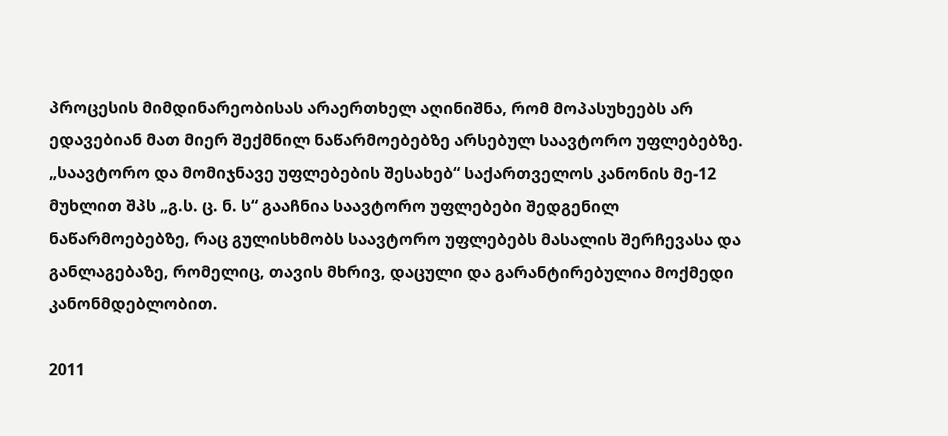პროცესის მიმდინარეობისას არაერთხელ აღინიშნა, რომ მოპასუხეებს არ ედავებიან მათ მიერ შექმნილ ნაწარმოებებზე არსებულ საავტორო უფლებებზე. „საავტორო და მომიჯნავე უფლებების შესახებ“ საქართველოს კანონის მე-12 მუხლით შპს „გ.ს. ც. ნ. ს“ გააჩნია საავტორო უფლებები შედგენილ ნაწარმოებებზე, რაც გულისხმობს საავტორო უფლებებს მასალის შერჩევასა და განლაგებაზე, რომელიც, თავის მხრივ, დაცული და გარანტირებულია მოქმედი კანონმდებლობით.

2011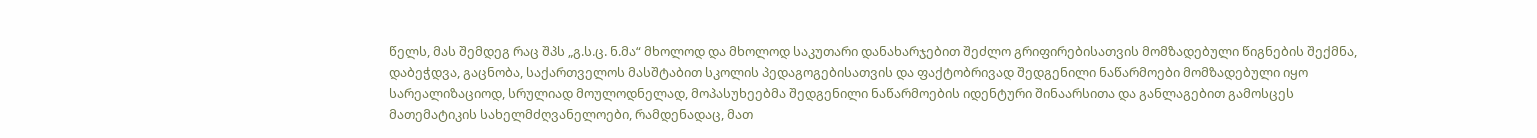წელს, მას შემდეგ რაც შპს „გ.ს.ც. ნ.მა“ მხოლოდ და მხოლოდ საკუთარი დანახარჯებით შეძლო გრიფირებისათვის მომზადებული წიგნების შექმნა, დაბეჭდვა, გაცნობა, საქართველოს მასშტაბით სკოლის პედაგოგებისათვის და ფაქტობრივად შედგენილი ნაწარმოები მომზადებული იყო სარეალიზაციოდ, სრულიად მოულოდნელად, მოპასუხეებმა შედგენილი ნაწარმოების იდენტური შინაარსითა და განლაგებით გამოსცეს მათემატიკის სახელმძღვანელოები, რამდენადაც, მათ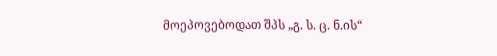მოეპოვებოდათ შპს „გ. ს. ც. ნ.ის“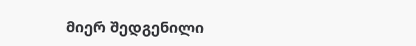მიერ შედგენილი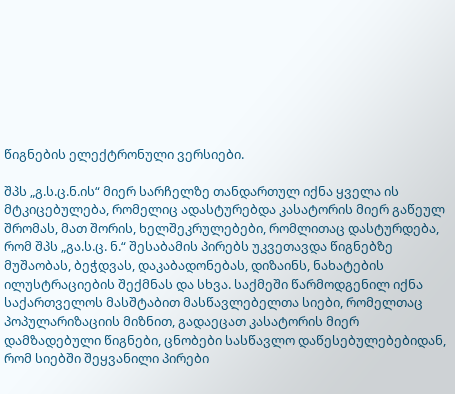წიგნების ელექტრონული ვერსიები.

შპს „გ.ს.ც.ნ.ის“ მიერ სარჩელზე თანდართულ იქნა ყველა ის მტკიცებულება, რომელიც ადასტურებდა კასატორის მიერ გაწეულ შრომას, მათ შორის, ხელშეკრულებები, რომლითაც დასტურდება, რომ შპს „გა.ს.ც. ნ.“ შესაბამის პირებს უკვეთავდა წიგნებზე მუშაობას, ბეჭდვას, დაკაბადონებას, დიზაინს, ნახატების ილუსტრაციების შექმნას და სხვა. საქმეში წარმოდგენილ იქნა საქართველოს მასშტაბით მასწავლებელთა სიები, რომელთაც პოპულარიზაციის მიზნით, გადაეცათ კასატორის მიერ დამზადებული წიგნები, ცნობები სასწავლო დაწესებულებებიდან, რომ სიებში შეყვანილი პირები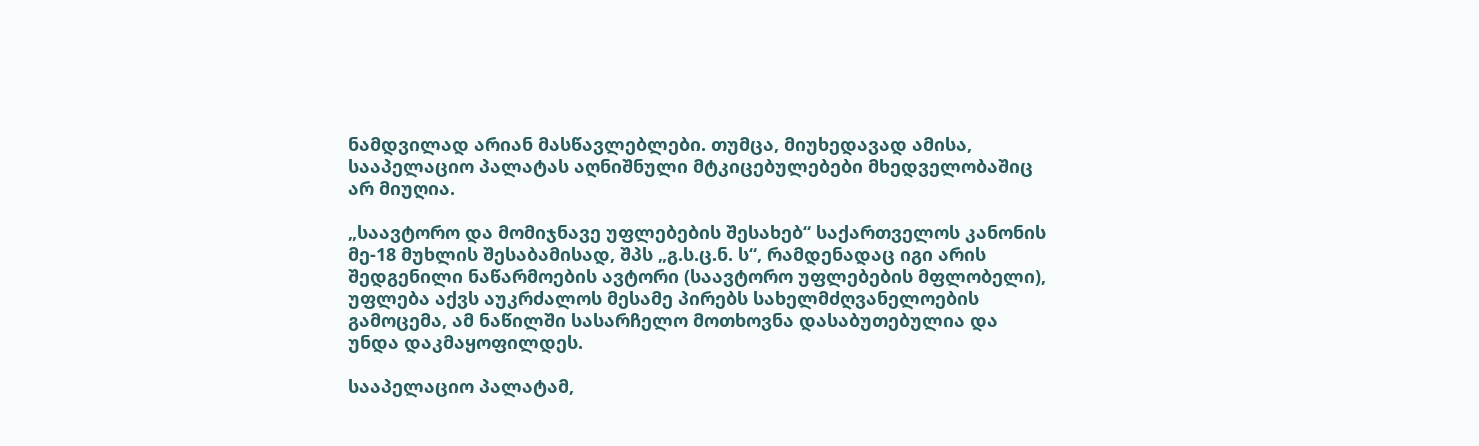ნამდვილად არიან მასწავლებლები. თუმცა, მიუხედავად ამისა, სააპელაციო პალატას აღნიშნული მტკიცებულებები მხედველობაშიც არ მიუღია.

„საავტორო და მომიჯნავე უფლებების შესახებ“ საქართველოს კანონის მე-18 მუხლის შესაბამისად, შპს „გ.ს.ც.ნ. ს“, რამდენადაც იგი არის შედგენილი ნაწარმოების ავტორი (საავტორო უფლებების მფლობელი), უფლება აქვს აუკრძალოს მესამე პირებს სახელმძღვანელოების გამოცემა, ამ ნაწილში სასარჩელო მოთხოვნა დასაბუთებულია და უნდა დაკმაყოფილდეს.

სააპელაციო პალატამ,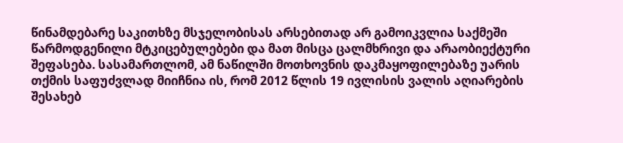წინამდებარე საკითხზე მსჯელობისას არსებითად არ გამოიკვლია საქმეში წარმოდგენილი მტკიცებულებები და მათ მისცა ცალმხრივი და არაობიექტური შეფასება. სასამართლომ, ამ ნაწილში მოთხოვნის დაკმაყოფილებაზე უარის თქმის საფუძვლად მიიჩნია ის, რომ 2012 წლის 19 ივლისის ვალის აღიარების შესახებ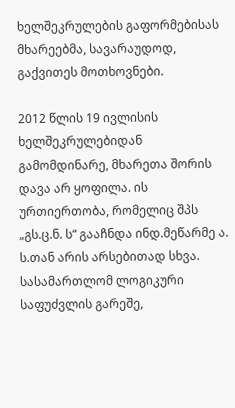ხელშეკრულების გაფორმებისას მხარეებმა, სავარაუდოდ, გაქვითეს მოთხოვნები.

2012 წლის 19 ივლისის ხელშეკრულებიდან გამომდინარე, მხარეთა შორის დავა არ ყოფილა. ის ურთიერთობა, რომელიც შპს „გს.ც.ნ. ს“ გააჩნდა ინდ.მეწარმე ა. ს.თან არის არსებითად სხვა. სასამართლომ ლოგიკური საფუძვლის გარეშე,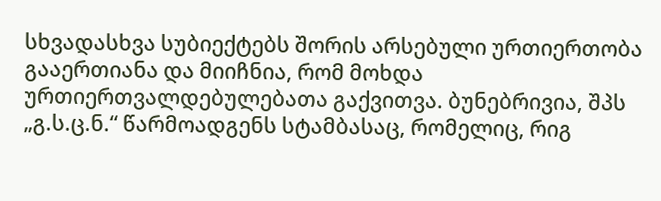სხვადასხვა სუბიექტებს შორის არსებული ურთიერთობა გააერთიანა და მიიჩნია, რომ მოხდა ურთიერთვალდებულებათა გაქვითვა. ბუნებრივია, შპს „გ.ს.ც.ნ.“ წარმოადგენს სტამბასაც, რომელიც, რიგ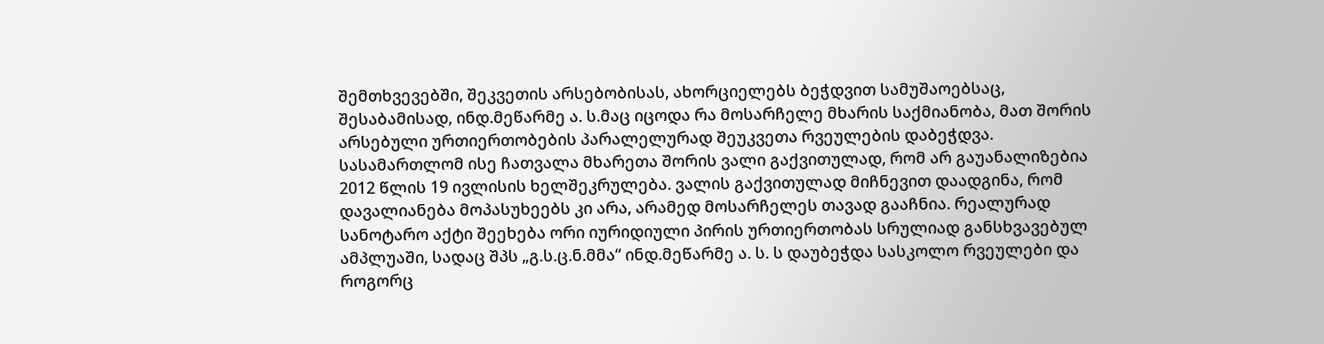შემთხვევებში, შეკვეთის არსებობისას, ახორციელებს ბეჭდვით სამუშაოებსაც, შესაბამისად, ინდ.მეწარმე ა. ს.მაც იცოდა რა მოსარჩელე მხარის საქმიანობა, მათ შორის არსებული ურთიერთობების პარალელურად შეუკვეთა რვეულების დაბეჭდვა. სასამართლომ ისე ჩათვალა მხარეთა შორის ვალი გაქვითულად, რომ არ გაუანალიზებია 2012 წლის 19 ივლისის ხელშეკრულება. ვალის გაქვითულად მიჩნევით დაადგინა, რომ დავალიანება მოპასუხეებს კი არა, არამედ მოსარჩელეს თავად გააჩნია. რეალურად სანოტარო აქტი შეეხება ორი იურიდიული პირის ურთიერთობას სრულიად განსხვავებულ ამპლუაში, სადაც შპს „გ.ს.ც.ნ.მმა“ ინდ.მეწარმე ა. ს. ს დაუბეჭდა სასკოლო რვეულები და როგორც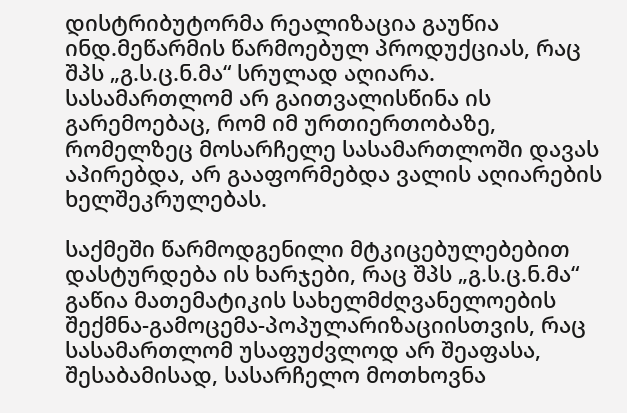დისტრიბუტორმა რეალიზაცია გაუწია ინდ.მეწარმის წარმოებულ პროდუქციას, რაც შპს „გ.ს.ც.ნ.მა“ სრულად აღიარა. სასამართლომ არ გაითვალისწინა ის გარემოებაც, რომ იმ ურთიერთობაზე, რომელზეც მოსარჩელე სასამართლოში დავას აპირებდა, არ გააფორმებდა ვალის აღიარების ხელშეკრულებას.

საქმეში წარმოდგენილი მტკიცებულებებით დასტურდება ის ხარჯები, რაც შპს „გ.ს.ც.ნ.მა“ გაწია მათემატიკის სახელმძღვანელოების შექმნა-გამოცემა-პოპულარიზაციისთვის, რაც სასამართლომ უსაფუძვლოდ არ შეაფასა, შესაბამისად, სასარჩელო მოთხოვნა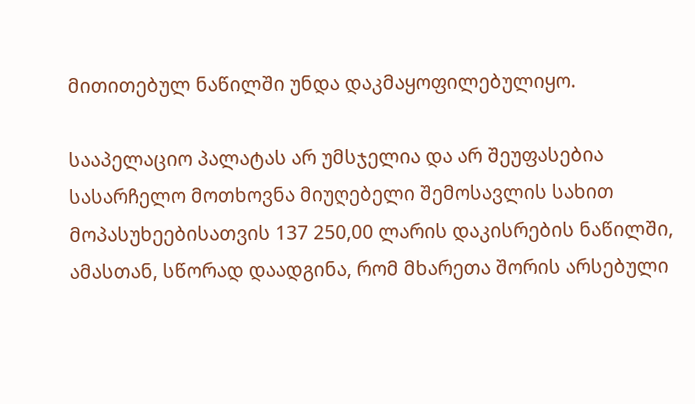მითითებულ ნაწილში უნდა დაკმაყოფილებულიყო.

სააპელაციო პალატას არ უმსჯელია და არ შეუფასებია სასარჩელო მოთხოვნა მიუღებელი შემოსავლის სახით მოპასუხეებისათვის 137 250,00 ლარის დაკისრების ნაწილში, ამასთან, სწორად დაადგინა, რომ მხარეთა შორის არსებული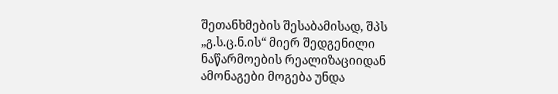შეთანხმების შესაბამისად, შპს „გ.ს.ც.ნ.ის“ მიერ შედგენილი ნაწარმოების რეალიზაციიდან ამონაგები მოგება უნდა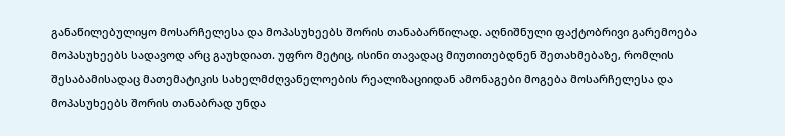განაწილებულიყო მოსარჩელესა და მოპასუხეებს შორის თანაბარწილად. აღნიშნული ფაქტობრივი გარემოება მოპასუხეებს სადავოდ არც გაუხდიათ. უფრო მეტიც, ისინი თავადაც მიუთითებდნენ შეთახმებაზე, რომლის შესაბამისადაც მათემატიკის სახელმძღვანელოების რეალიზაციიდან ამონაგები მოგება მოსარჩელესა და მოპასუხეებს შორის თანაბრად უნდა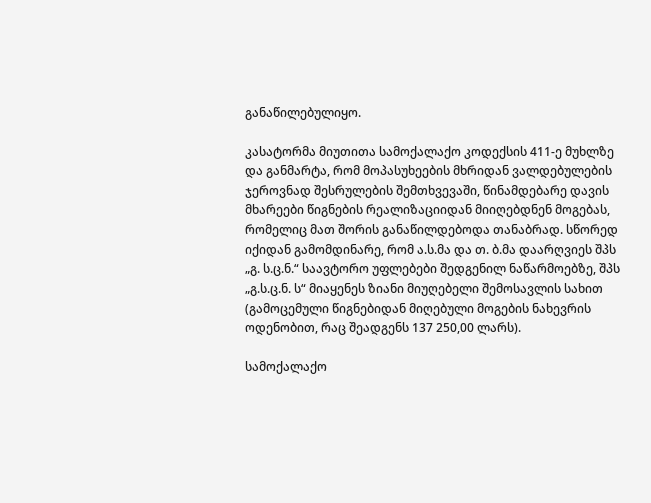განაწილებულიყო.

კასატორმა მიუთითა სამოქალაქო კოდექსის 411-ე მუხლზე და განმარტა, რომ მოპასუხეების მხრიდან ვალდებულების ჯეროვნად შესრულების შემთხვევაში, წინამდებარე დავის მხარეები წიგნების რეალიზაციიდან მიიღებდნენ მოგებას, რომელიც მათ შორის განაწილდებოდა თანაბრად. სწორედ იქიდან გამომდინარე, რომ ა.ს.მა და თ. ბ.მა დაარღვიეს შპს „გ. ს.ც.ნ.“ საავტორო უფლებები შედგენილ ნაწარმოებზე, შპს „გ.ს.ც.ნ. ს“ მიაყენეს ზიანი მიუღებელი შემოსავლის სახით (გამოცემული წიგნებიდან მიღებული მოგების ნახევრის ოდენობით, რაც შეადგენს 137 250,00 ლარს).

სამოქალაქო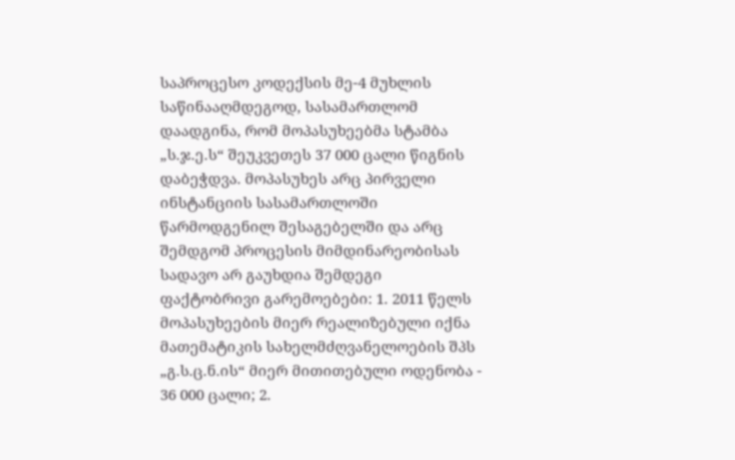საპროცესო კოდექსის მე-4 მუხლის საწინააღმდეგოდ, სასამართლომ დაადგინა, რომ მოპასუხეებმა სტამბა „ს.ჯ.ე.ს“ შეუკვეთეს 37 000 ცალი წიგნის დაბეჭდვა. მოპასუხეს არც პირველი ინსტანციის სასამართლოში წარმოდგენილ შესაგებელში და არც შემდგომ პროცესის მიმდინარეობისას სადავო არ გაუხდია შემდეგი ფაქტობრივი გარემოებები: 1. 2011 წელს მოპასუხეების მიერ რეალიზებული იქნა მათემატიკის სახელმძღვანელოების შპს „გ.ს.ც.ნ.ის“ მიერ მითითებული ოდენობა - 36 000 ცალი; 2.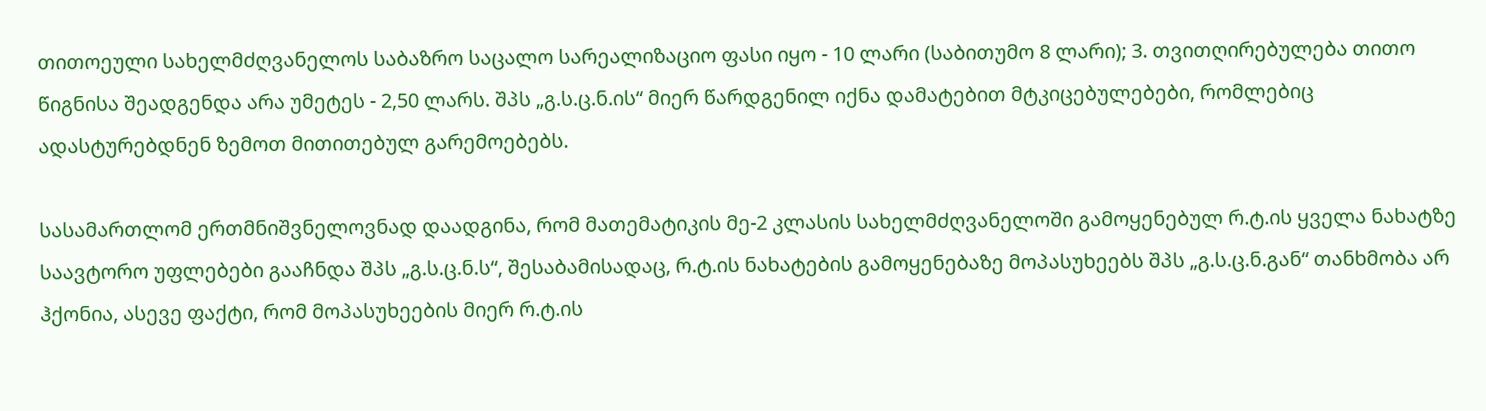თითოეული სახელმძღვანელოს საბაზრო საცალო სარეალიზაციო ფასი იყო - 10 ლარი (საბითუმო 8 ლარი); 3. თვითღირებულება თითო წიგნისა შეადგენდა არა უმეტეს - 2,50 ლარს. შპს „გ.ს.ც.ნ.ის“ მიერ წარდგენილ იქნა დამატებით მტკიცებულებები, რომლებიც ადასტურებდნენ ზემოთ მითითებულ გარემოებებს.

სასამართლომ ერთმნიშვნელოვნად დაადგინა, რომ მათემატიკის მე-2 კლასის სახელმძღვანელოში გამოყენებულ რ.ტ.ის ყველა ნახატზე საავტორო უფლებები გააჩნდა შპს „გ.ს.ც.ნ.ს“, შესაბამისადაც, რ.ტ.ის ნახატების გამოყენებაზე მოპასუხეებს შპს „გ.ს.ც.ნ.გან“ თანხმობა არ ჰქონია, ასევე ფაქტი, რომ მოპასუხეების მიერ რ.ტ.ის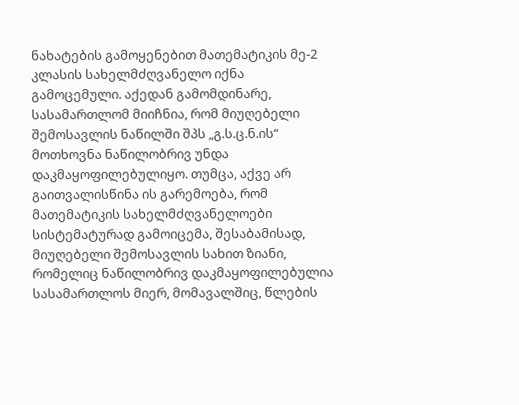ნახატების გამოყენებით მათემატიკის მე-2 კლასის სახელმძღვანელო იქნა გამოცემული. აქედან გამომდინარე, სასამართლომ მიიჩნია, რომ მიუღებელი შემოსავლის ნაწილში შპს „გ.ს.ც.ნ.ის“ მოთხოვნა ნაწილობრივ უნდა დაკმაყოფილებულიყო. თუმცა, აქვე არ გაითვალისწინა ის გარემოება, რომ მათემატიკის სახელმძღვანელოები სისტემატურად გამოიცემა, შესაბამისად, მიუღებელი შემოსავლის სახით ზიანი, რომელიც ნაწილობრივ დაკმაყოფილებულია სასამართლოს მიერ, მომავალშიც, წლების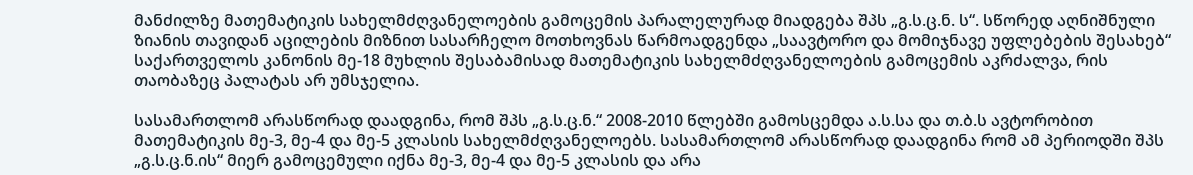მანძილზე მათემატიკის სახელმძღვანელოების გამოცემის პარალელურად მიადგება შპს „გ.ს.ც.ნ. ს“. სწორედ აღნიშნული ზიანის თავიდან აცილების მიზნით სასარჩელო მოთხოვნას წარმოადგენდა „საავტორო და მომიჯნავე უფლებების შესახებ“ საქართველოს კანონის მე-18 მუხლის შესაბამისად მათემატიკის სახელმძღვანელოების გამოცემის აკრძალვა, რის თაობაზეც პალატას არ უმსჯელია.

სასამართლომ არასწორად დაადგინა, რომ შპს „გ.ს.ც.ნ.“ 2008-2010 წლებში გამოსცემდა ა.ს.სა და თ.ბ.ს ავტორობით მათემატიკის მე-3, მე-4 და მე-5 კლასის სახელმძღვანელოებს. სასამართლომ არასწორად დაადგინა რომ ამ პერიოდში შპს „გ.ს.ც.ნ.ის“ მიერ გამოცემული იქნა მე-3, მე-4 და მე-5 კლასის და არა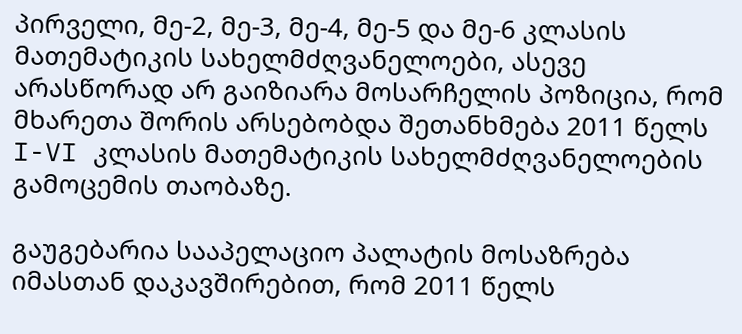პირველი, მე-2, მე-3, მე-4, მე-5 და მე-6 კლასის მათემატიკის სახელმძღვანელოები, ასევე არასწორად არ გაიზიარა მოსარჩელის პოზიცია, რომ მხარეთა შორის არსებობდა შეთანხმება 2011 წელს I-VI კლასის მათემატიკის სახელმძღვანელოების გამოცემის თაობაზე.

გაუგებარია სააპელაციო პალატის მოსაზრება იმასთან დაკავშირებით, რომ 2011 წელს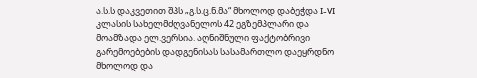ა.ს.ს დაკვეთით შპს „გ.ს.ც.ნ.მა“ მხოლოდ დაბეჭდა I-VI კლასის სახელმძღვანელოს 42 ეგზემპლარი და მოამზადა ელ.ვერსია. აღნიშნული ფაქტობრივი გარემოებების დადგენისას სასამართლო დაეყრდნო მხოლოდ და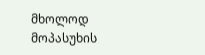მხოლოდ მოპასუხის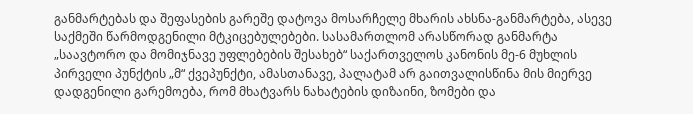განმარტებას და შეფასების გარეშე დატოვა მოსარჩელე მხარის ახსნა-განმარტება, ასევე საქმეში წარმოდგენილი მტკიცებულებები. სასამართლომ არასწორად განმარტა „საავტორო და მომიჯნავე უფლებების შესახებ“ საქართველოს კანონის მე-6 მუხლის პირველი პუნქტის „მ“ ქვეპუნქტი, ამასთანავე, პალატამ არ გაითვალისწინა მის მიერვე დადგენილი გარემოება, რომ მხატვარს ნახატების დიზაინი, ზომები და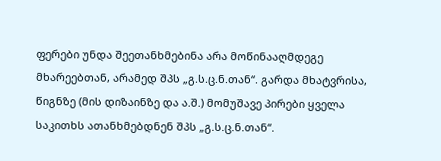ფერები უნდა შეეთანხმებინა არა მოწინააღმდეგე მხარეებთან, არამედ შპს „გ.ს.ც.ნ.თან“. გარდა მხატვრისა, წიგნზე (მის დიზაინზე და ა.შ.) მომუშავე პირები ყველა საკითხს ათანხმებდნენ შპს „გ.ს.ც.ნ.თან“.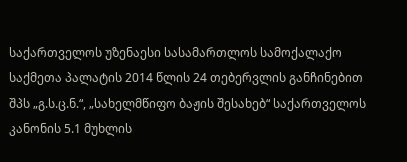საქართველოს უზენაესი სასამართლოს სამოქალაქო საქმეთა პალატის 2014 წლის 24 თებერვლის განჩინებით შპს „გ.ს.ც.ნ.“, „სახელმწიფო ბაჟის შესახებ“ საქართველოს კანონის 5.1 მუხლის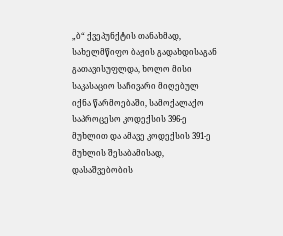„ბ“ ქვეპუნქტის თანახმად, სახელმწიფო ბაჟის გადახდისაგან გათავისუფლდა, ხოლო მისი საკასაციო საჩივარი მიღებულ იქნა წარმოებაში, სამოქალაქო საპროცესო კოდექსის 396-ე მუხლით და ამავე კოდექსის 391-ე მუხლის შესაბამისად, დასაშვებობის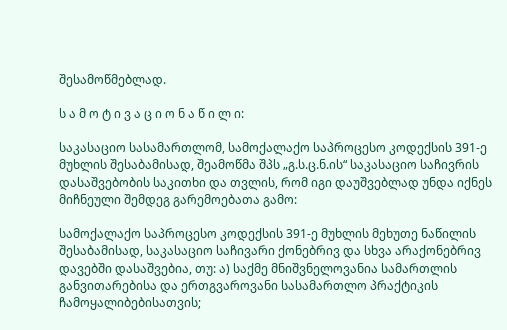შესამოწმებლად.

ს ა მ ო ტ ი ვ ა ც ი ო ნ ა წ ი ლ ი:

საკასაციო სასამართლომ, სამოქალაქო საპროცესო კოდექსის 391-ე მუხლის შესაბამისად, შეამოწმა შპს „გ.ს.ც.ნ.ის“ საკასაციო საჩივრის დასაშვებობის საკითხი და თვლის, რომ იგი დაუშვებლად უნდა იქნეს მიჩნეული შემდეგ გარემოებათა გამო:

სამოქალაქო საპროცესო კოდექსის 391-ე მუხლის მეხუთე ნაწილის შესაბამისად, საკასაციო საჩივარი ქონებრივ და სხვა არაქონებრივ დავებში დასაშვებია, თუ: ა) საქმე მნიშვნელოვანია სამართლის განვითარებისა და ერთგვაროვანი სასამართლო პრაქტიკის ჩამოყალიბებისათვის;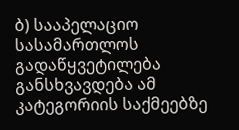ბ) სააპელაციო სასამართლოს გადაწყვეტილება განსხვავდება ამ კატეგორიის საქმეებზე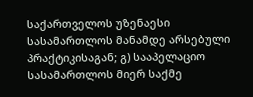საქართველოს უზენაესი სასამართლოს მანამდე არსებული პრაქტიკისაგან; გ) სააპელაციო სასამართლოს მიერ საქმე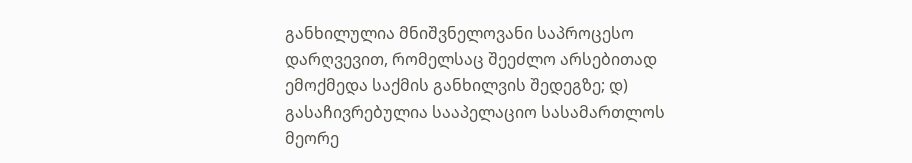განხილულია მნიშვნელოვანი საპროცესო დარღვევით, რომელსაც შეეძლო არსებითად ემოქმედა საქმის განხილვის შედეგზე; დ) გასაჩივრებულია სააპელაციო სასამართლოს მეორე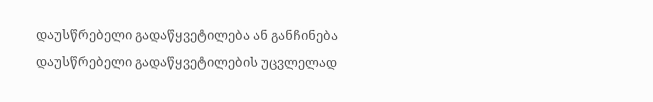დაუსწრებელი გადაწყვეტილება ან განჩინება დაუსწრებელი გადაწყვეტილების უცვლელად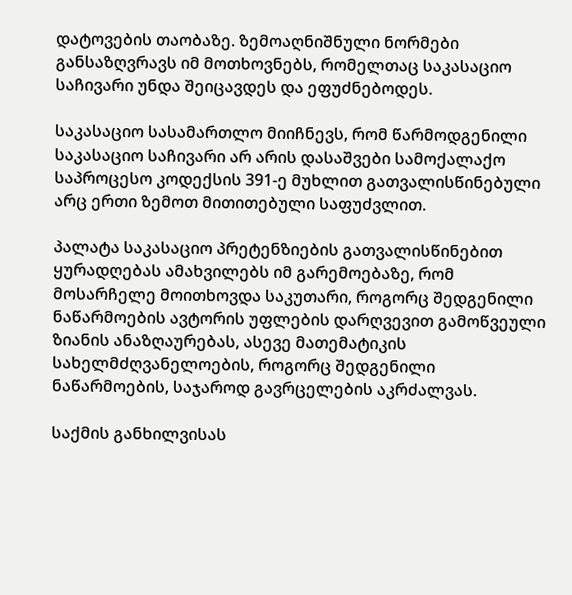დატოვების თაობაზე. ზემოაღნიშნული ნორმები განსაზღვრავს იმ მოთხოვნებს, რომელთაც საკასაციო საჩივარი უნდა შეიცავდეს და ეფუძნებოდეს.

საკასაციო სასამართლო მიიჩნევს, რომ წარმოდგენილი საკასაციო საჩივარი არ არის დასაშვები სამოქალაქო საპროცესო კოდექსის 391-ე მუხლით გათვალისწინებული არც ერთი ზემოთ მითითებული საფუძვლით.

პალატა საკასაციო პრეტენზიების გათვალისწინებით ყურადღებას ამახვილებს იმ გარემოებაზე, რომ მოსარჩელე მოითხოვდა საკუთარი, როგორც შედგენილი ნაწარმოების ავტორის უფლების დარღვევით გამოწვეული ზიანის ანაზღაურებას, ასევე მათემატიკის სახელმძღვანელოების, როგორც შედგენილი ნაწარმოების, საჯაროდ გავრცელების აკრძალვას.

საქმის განხილვისას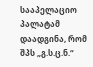სააპელაციო პალატამ დაადგინა, რომ შპს „გ.ს.ც.ნ.“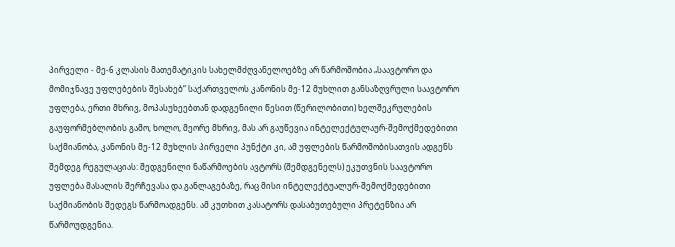პირველი - მე-6 კლასის მათემატიკის სახელმძღვანელოებზე არ წარმოშობია „საავტორო და მომიჯნავე უფლებების შესახებ“ საქართველოს კანონის მე-12 მუხლით განსაზღვრული საავტორო უფლება, ერთი მხრივ, მოპასუხეებთან დადგენილი წესით (წერილობითი) ხელშეკრულების გაუფორმებლობის გამო, ხოლო, მეორე მხრივ, მას არ გაუწევია ინტელექტულაურ-შემოქმედებითი საქმიანობა, კანონის მე-12 მუხლის პირველი პუნქტი კი, ამ უფლების წარმოშობისათვის ადგენს შემდეგ რეგულაციას: შედგენილი ნაწარმოების ავტორს (შემდგენელს) ეკუთვნის საავტორო უფლება მასალის შერჩევასა და განლაგებაზე, რაც მისი ინტელექტუალურ-შემოქმედებითი საქმიანობის შედეგს წარმოადგენს. ამ კუთხით კასატორს დასაბუთებული პრეტენზია არ წარმოუდგენია.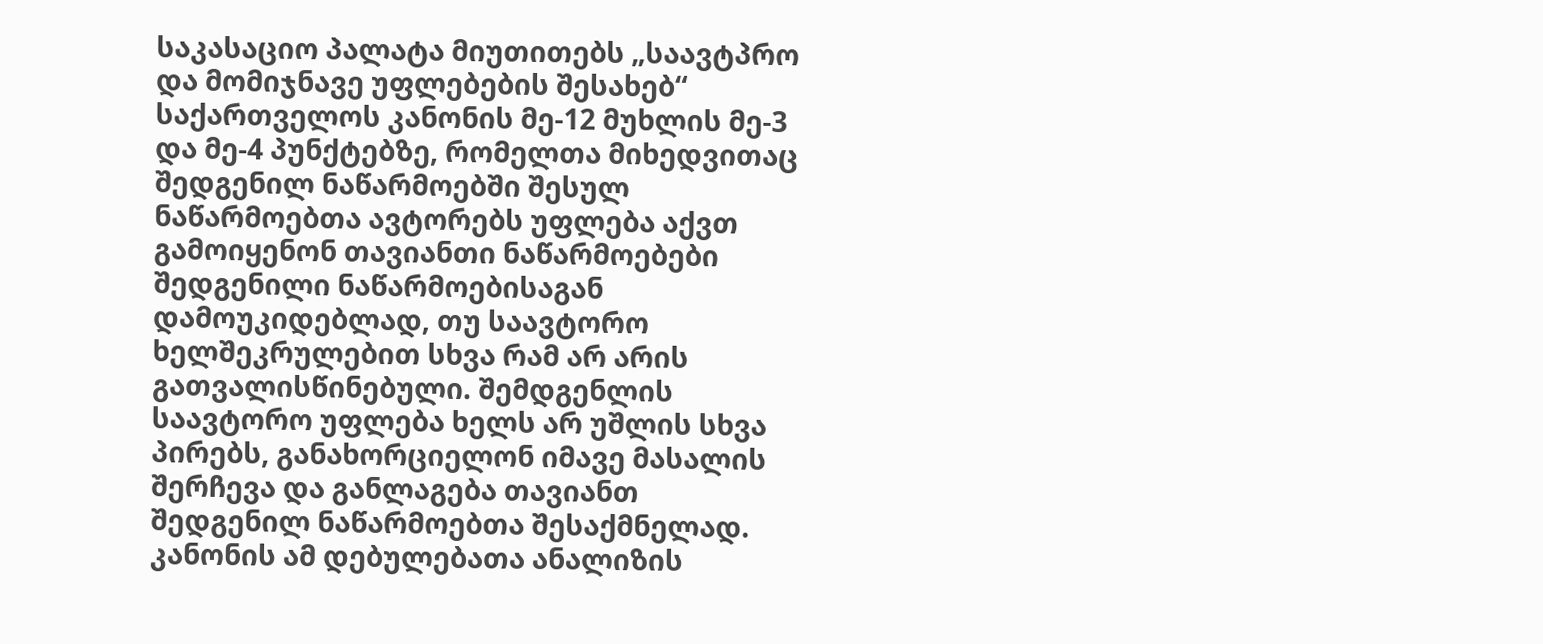საკასაციო პალატა მიუთითებს „საავტპრო და მომიჯნავე უფლებების შესახებ“ საქართველოს კანონის მე-12 მუხლის მე-3 და მე-4 პუნქტებზე, რომელთა მიხედვითაც შედგენილ ნაწარმოებში შესულ ნაწარმოებთა ავტორებს უფლება აქვთ გამოიყენონ თავიანთი ნაწარმოებები შედგენილი ნაწარმოებისაგან დამოუკიდებლად, თუ საავტორო ხელშეკრულებით სხვა რამ არ არის გათვალისწინებული. შემდგენლის საავტორო უფლება ხელს არ უშლის სხვა პირებს, განახორციელონ იმავე მასალის შერჩევა და განლაგება თავიანთ შედგენილ ნაწარმოებთა შესაქმნელად. კანონის ამ დებულებათა ანალიზის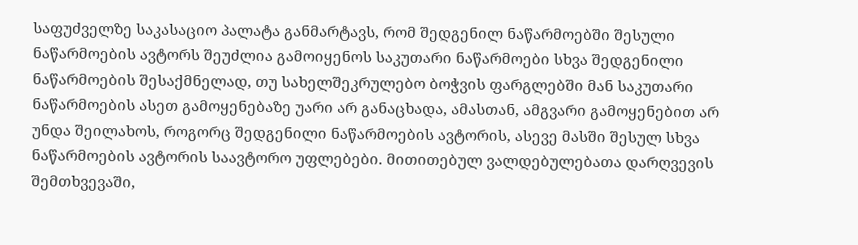საფუძველზე საკასაციო პალატა განმარტავს, რომ შედგენილ ნაწარმოებში შესული ნაწარმოების ავტორს შეუძლია გამოიყენოს საკუთარი ნაწარმოები სხვა შედგენილი ნაწარმოების შესაქმნელად, თუ სახელშეკრულებო ბოჭვის ფარგლებში მან საკუთარი ნაწარმოების ასეთ გამოყენებაზე უარი არ განაცხადა, ამასთან, ამგვარი გამოყენებით არ უნდა შეილახოს, როგორც შედგენილი ნაწარმოების ავტორის, ასევე მასში შესულ სხვა ნაწარმოების ავტორის საავტორო უფლებები. მითითებულ ვალდებულებათა დარღვევის შემთხვევაში,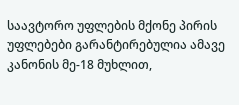საავტორო უფლების მქონე პირის უფლებები გარანტირებულია ამავე კანონის მე-18 მუხლით,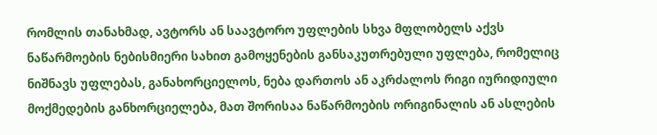რომლის თანახმად, ავტორს ან საავტორო უფლების სხვა მფლობელს აქვს ნაწარმოების ნებისმიერი სახით გამოყენების განსაკუთრებული უფლება, რომელიც ნიშნავს უფლებას, განახორციელოს, ნება დართოს ან აკრძალოს რიგი იურიდიული მოქმედების განხორციელება, მათ შორისაა ნაწარმოების ორიგინალის ან ასლების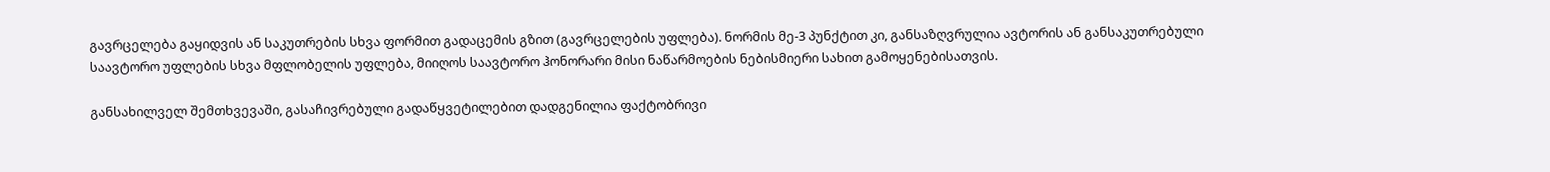გავრცელება გაყიდვის ან საკუთრების სხვა ფორმით გადაცემის გზით (გავრცელების უფლება). ნორმის მე-3 პუნქტით კი, განსაზღვრულია ავტორის ან განსაკუთრებული საავტორო უფლების სხვა მფლობელის უფლება, მიიღოს საავტორო ჰონორარი მისი ნაწარმოების ნებისმიერი სახით გამოყენებისათვის.

განსახილველ შემთხვევაში, გასაჩივრებული გადაწყვეტილებით დადგენილია ფაქტობრივი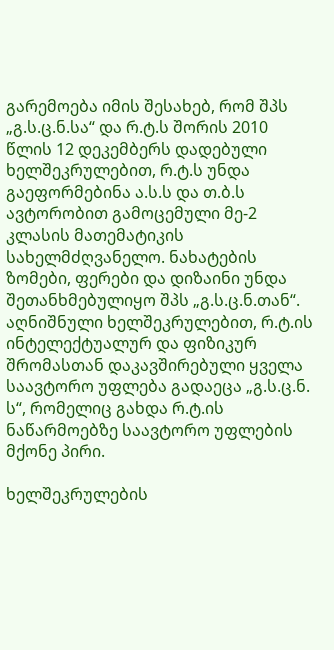გარემოება იმის შესახებ, რომ შპს „გ.ს.ც.ნ.სა“ და რ.ტ.ს შორის 2010 წლის 12 დეკემბერს დადებული ხელშეკრულებით, რ.ტ.ს უნდა გაეფორმებინა ა.ს.ს და თ.ბ.ს ავტორობით გამოცემული მე-2 კლასის მათემატიკის სახელმძღვანელო. ნახატების ზომები, ფერები და დიზაინი უნდა შეთანხმებულიყო შპს „გ.ს.ც.ნ.თან“. აღნიშნული ხელშეკრულებით, რ.ტ.ის ინტელექტუალურ და ფიზიკურ შრომასთან დაკავშირებული ყველა საავტორო უფლება გადაეცა „გ.ს.ც.ნ. ს“, რომელიც გახდა რ.ტ.ის ნაწარმოებზე საავტორო უფლების მქონე პირი.

ხელშეკრულების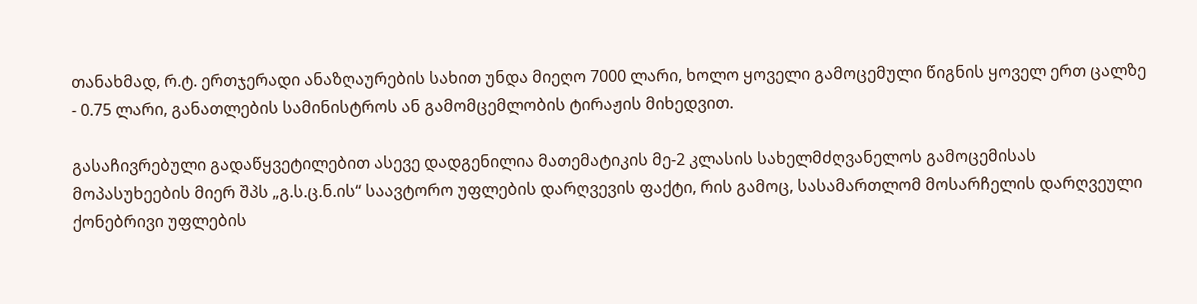თანახმად, რ.ტ. ერთჯერადი ანაზღაურების სახით უნდა მიეღო 7000 ლარი, ხოლო ყოველი გამოცემული წიგნის ყოველ ერთ ცალზე - 0.75 ლარი, განათლების სამინისტროს ან გამომცემლობის ტირაჟის მიხედვით.

გასაჩივრებული გადაწყვეტილებით ასევე დადგენილია მათემატიკის მე-2 კლასის სახელმძღვანელოს გამოცემისას მოპასუხეების მიერ შპს „გ.ს.ც.ნ.ის“ საავტორო უფლების დარღვევის ფაქტი, რის გამოც, სასამართლომ მოსარჩელის დარღვეული ქონებრივი უფლების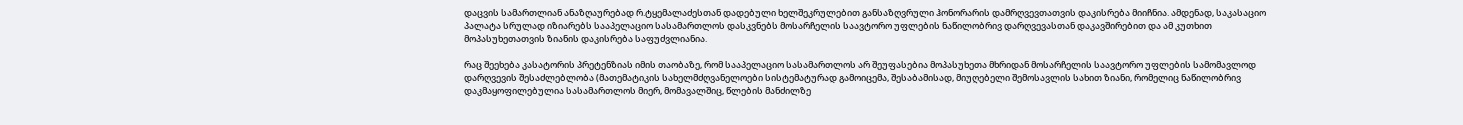დაცვის სამართლიან ანაზღაურებად რ.ტყემალაძესთან დადებული ხელშეკრულებით განსაზღვრული ჰონორარის დამრღვევთათვის დაკისრება მიიჩნია. ამდენად, საკასაციო პალატა სრულად იზიარებს სააპელაციო სასამართლოს დასკვნებს მოსარჩელის საავტორო უფლების ნაწილობრივ დარღვევასთან დაკავშირებით და ამ კუთხით მოპასუხეთათვის ზიანის დაკისრება საფუძვლიანია.

რაც შეეხება კასატორის პრეტენზიას იმის თაობაზე, რომ სააპელაციო სასამართლოს არ შეუფასებია მოპასუხეთა მხრიდან მოსარჩელის საავტორო უფლების სამომავლოდ დარღვევის შესაძლებლობა (მათემატიკის სახელმძღვანელოები სისტემატურად გამოიცემა, შესაბამისად, მიუღებელი შემოსავლის სახით ზიანი, რომელიც ნაწილობრივ დაკმაყოფილებულია სასამართლოს მიერ, მომავალშიც, წლების მანძილზე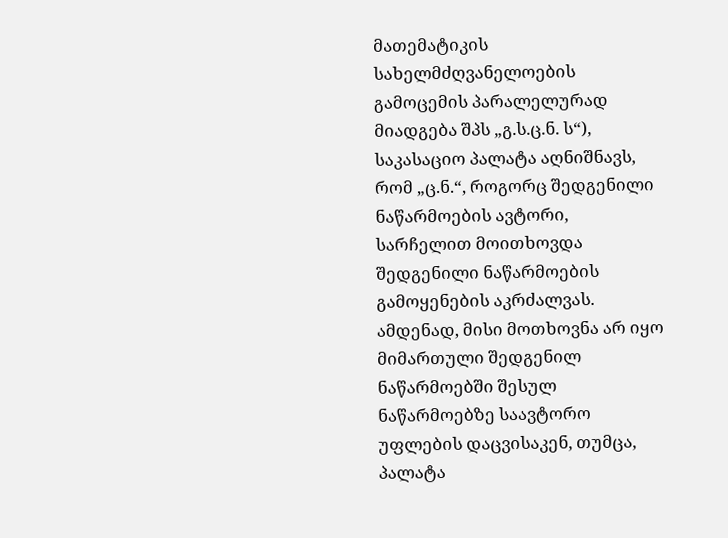მათემატიკის სახელმძღვანელოების გამოცემის პარალელურად მიადგება შპს „გ.ს.ც.ნ. ს“), საკასაციო პალატა აღნიშნავს, რომ „ც.ნ.“, როგორც შედგენილი ნაწარმოების ავტორი, სარჩელით მოითხოვდა შედგენილი ნაწარმოების გამოყენების აკრძალვას. ამდენად, მისი მოთხოვნა არ იყო მიმართული შედგენილ ნაწარმოებში შესულ ნაწარმოებზე საავტორო უფლების დაცვისაკენ, თუმცა, პალატა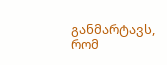განმარტავს, რომ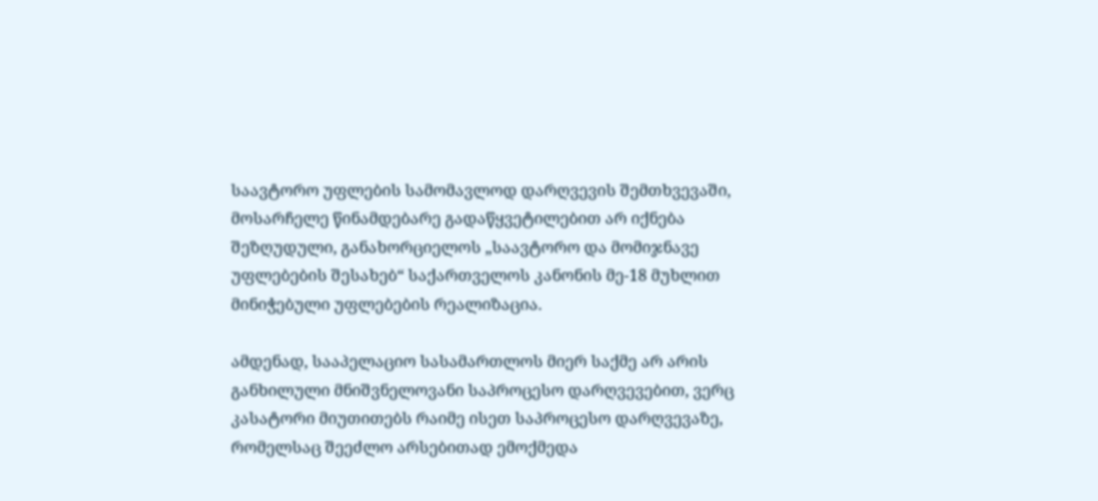საავტორო უფლების სამომავლოდ დარღვევის შემთხვევაში, მოსარჩელე წინამდებარე გადაწყვეტილებით არ იქნება შეზღუდული, განახორციელოს „საავტორო და მომიჯნავე უფლებების შესახებ“ საქართველოს კანონის მე-18 მუხლით მინიჭებული უფლებების რეალიზაცია.

ამდენად, სააპელაციო სასამართლოს მიერ საქმე არ არის განხილული მნიშვნელოვანი საპროცესო დარღვევებით, ვერც კასატორი მიუთითებს რაიმე ისეთ საპროცესო დარღვევაზე, რომელსაც შეეძლო არსებითად ემოქმედა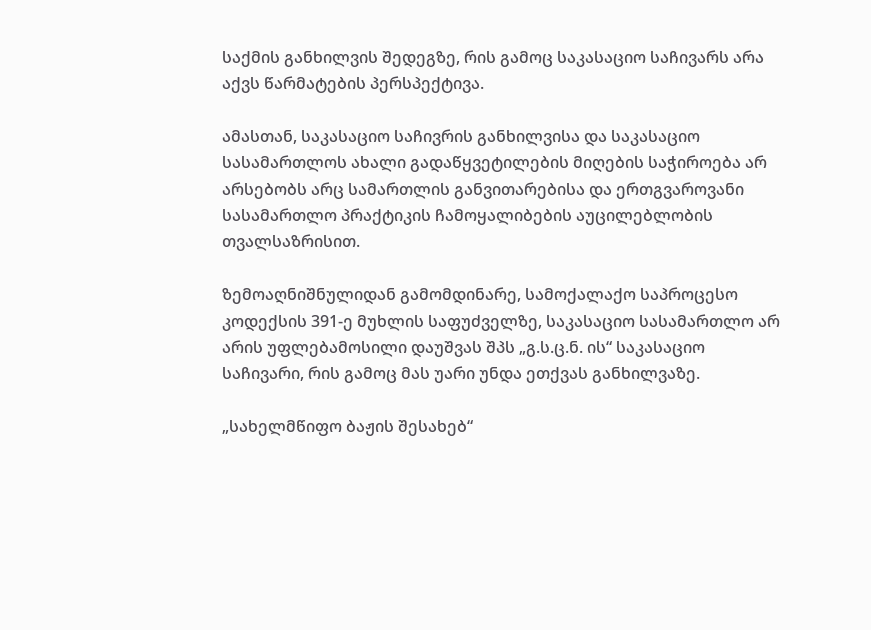საქმის განხილვის შედეგზე, რის გამოც საკასაციო საჩივარს არა აქვს წარმატების პერსპექტივა.

ამასთან, საკასაციო საჩივრის განხილვისა და საკასაციო სასამართლოს ახალი გადაწყვეტილების მიღების საჭიროება არ არსებობს არც სამართლის განვითარებისა და ერთგვაროვანი სასამართლო პრაქტიკის ჩამოყალიბების აუცილებლობის თვალსაზრისით.

ზემოაღნიშნულიდან გამომდინარე, სამოქალაქო საპროცესო კოდექსის 391-ე მუხლის საფუძველზე, საკასაციო სასამართლო არ არის უფლებამოსილი დაუშვას შპს „გ.ს.ც.ნ. ის“ საკასაციო საჩივარი, რის გამოც მას უარი უნდა ეთქვას განხილვაზე.

„სახელმწიფო ბაჟის შესახებ“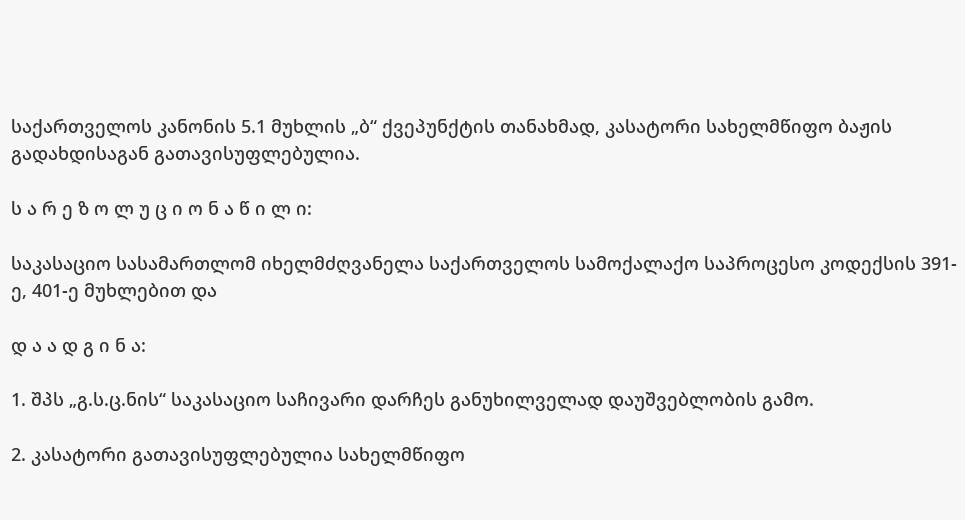საქართველოს კანონის 5.1 მუხლის „ბ“ ქვეპუნქტის თანახმად, კასატორი სახელმწიფო ბაჟის გადახდისაგან გათავისუფლებულია.

ს ა რ ე ზ ო ლ უ ც ი ო ნ ა წ ი ლ ი:

საკასაციო სასამართლომ იხელმძღვანელა საქართველოს სამოქალაქო საპროცესო კოდექსის 391-ე, 401-ე მუხლებით და

დ ა ა დ გ ი ნ ა:

1. შპს „გ.ს.ც.ნის“ საკასაციო საჩივარი დარჩეს განუხილველად დაუშვებლობის გამო.

2. კასატორი გათავისუფლებულია სახელმწიფო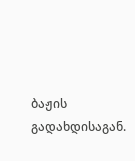ბაჟის გადახდისაგან.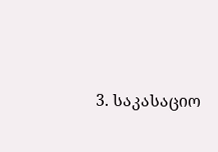3. საკასაციო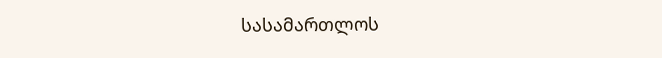სასამართლოს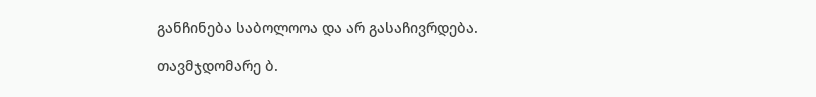განჩინება საბოლოოა და არ გასაჩივრდება.

თავმჯდომარე ბ.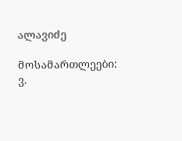ალავიძე

მოსამართლეები: ვ.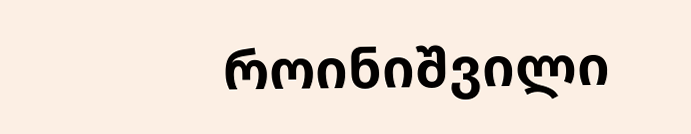როინიშვილი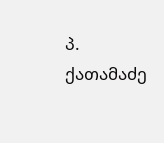პ. ქათამაძე